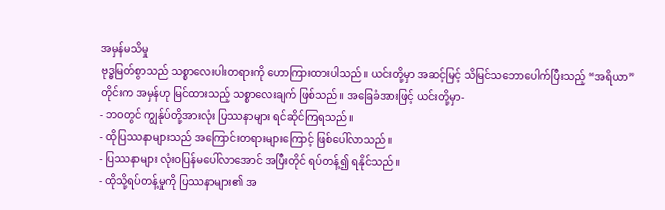အမှန်မသိမှု
ဗုဒ္ဓမြတ်စွာသည် သစ္စာလေးပါးတရားကို ဟောကြားထားပါသည်။ ယင်းတို့မှာ အဆင့်မြင့် သိမြင်သဘောပေါက်ပြီးသည့် “အရိယာ” တိုင်းက အမှန်ဟု မြင်ထားသည့် သစ္စာလေးချက် ဖြစ်သည်။ အခြေခံအားဖြင့် ယင်းတို့မှာ-
- ဘဝတွင် ကျွန်ုပ်တို့အားလုံး ပြဿနာများ ရင်ဆိုင်ကြရသည်။
- ထိုပြဿနာများသည် အကြောင်းတရားများကြောင့် ဖြစ်ပေါ်လာသည်။
- ပြဿနာများ လုံးဝပြန်မပေါ်လာအောင် အပြီးတိုင် ရပ်တန့်၍ ရနိုင်သည်။
- ထိုသို့ရပ်တန့်မှုကို ပြဿနာများ၏ အ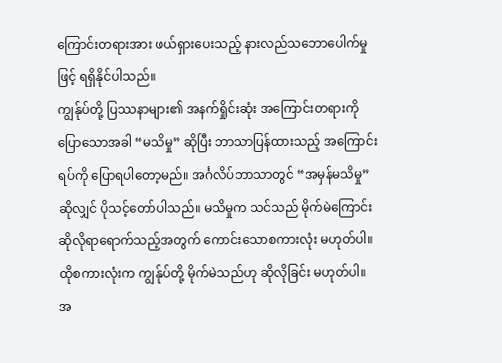ကြောင်းတရားအား ဖယ်ရှားပေးသည့် နားလည်သဘောပေါက်မှုဖြင့် ရရှိနိုင်ပါသည်။
ကျွန်ုပ်တို့ ပြဿနာများ၏ အနက်ရှိုင်းဆုံး အကြောင်းတရားကို ပြောသောအခါ “မသိမှု” ဆိုပြီး ဘာသာပြန်ထားသည့် အကြောင်းရပ်ကို ပြောရပါတော့မည်။ အင်္ဂလိပ်ဘာသာတွင် “အမှန်မသိမှု” ဆိုလျှင် ပိုသင့်တော်ပါသည်။ မသိမှုက သင်သည် မိုက်မဲကြောင်း ဆိုလိုရာရောက်သည့်အတွက် ကောင်းသောစကားလုံး မဟုတ်ပါ။ ထိုစကားလုံးက ကျွန်ုပ်တို့ မိုက်မဲသည်ဟု ဆိုလိုခြင်း မဟုတ်ပါ။
အ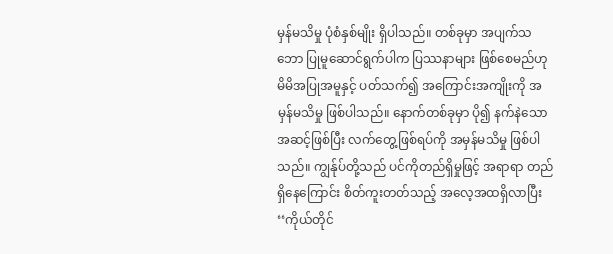မှန်မသိမှု ပုံစံနှစ်မျိုး ရှိပါသည်။ တစ်ခုမှာ အပျက်သဘော ပြုမူဆောင်ရွက်ပါက ပြဿနာများ ဖြစ်စေမည်ဟု မိမိအပြုအမူနှင့် ပတ်သက်၍ အကြောင်းအကျိုးကို အမှန်မသိမှု ဖြစ်ပါသည်။ နောက်တစ်ခုမှာ ပို၍ နက်နဲသော အဆင့်ဖြစ်ပြီး လက်တွေ့ဖြစ်ရပ်ကို အမှန်မသိမှု ဖြစ်ပါသည်။ ကျွန်ုပ်တို့သည် ပင်ကိုတည်ရှိမှုဖြင့် အရာရာ တည်ရှိနေကြောင်း စိတ်ကူးတတ်သည့် အလေ့အထရှိလာပြီး ‘‘ကိုယ်တိုင်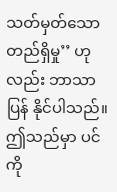သတ်မှတ်သော တည်ရှိမှု’’ ဟုလည်း ဘာသာပြန် နိုင်ပါသည်။ ဤသည်မှာ ပင်ကို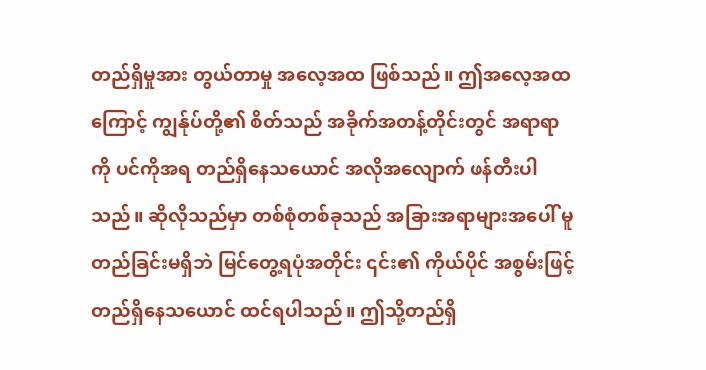တည်ရှိမှုအား တွယ်တာမှု အလေ့အထ ဖြစ်သည်။ ဤအလေ့အထကြောင့် ကျွန်ုပ်တို့၏ စိတ်သည် အခိုက်အတန့်တိုင်းတွင် အရာရာကို ပင်ကိုအရ တည်ရှိနေသယောင် အလိုအလျောက် ဖန်တီးပါသည်။ ဆိုလိုသည်မှာ တစ်စုံတစ်ခုသည် အခြားအရာများအပေါ် မူတည်ခြင်းမရှိဘဲ မြင်တွေ့ရပုံအတိုင်း ၎င်း၏ ကိုယ်ပိုင် အစွမ်းဖြင့် တည်ရှိနေသယောင် ထင်ရပါသည်။ ဤသို့တည်ရှိ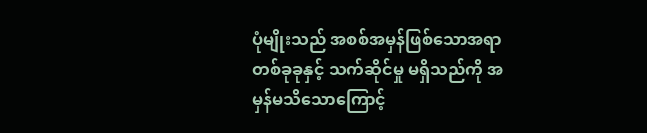ပုံမျိုးသည် အစစ်အမှန်ဖြစ်သောအရာ တစ်ခုခုနှင့် သက်ဆိုင်မှု မရှိသည်ကို အမှန်မသိသောကြောင့်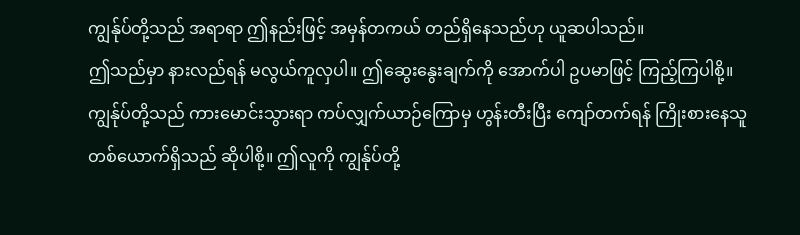ကျွန်ုပ်တို့သည် အရာရာ ဤနည်းဖြင့် အမှန်တကယ် တည်ရှိနေသည်ဟု ယူဆပါသည်။
ဤသည်မှာ နားလည်ရန် မလွယ်ကူလှပါ။ ဤဆွေးနွေးချက်ကို အောက်ပါ ဥပမာဖြင့် ကြည့်ကြပါစို့။ ကျွန်ုပ်တို့သည် ကားမောင်းသွားရာ ကပ်လျှက်ယာဉ်ကြောမှ ဟွန်းတီးပြီး ကျော်တက်ရန် ကြိုးစားနေသူ တစ်ယောက်ရှိသည် ဆိုပါစို့။ ဤလူကို ကျွန်ုပ်တို့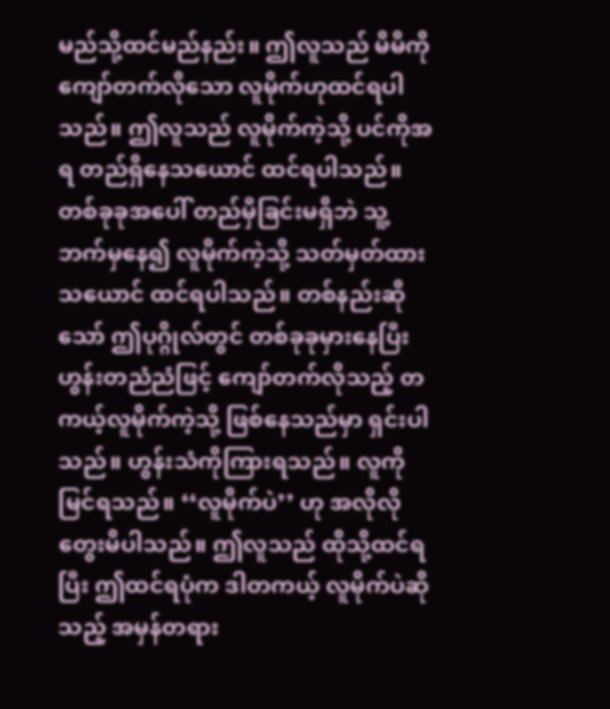မည်သို့ထင်မည်နည်း။ ဤလူသည် မိမိကို ကျော်တက်လိုသော လူမိုက်ဟုထင်ရပါသည်။ ဤလူသည် လူမိုက်ကဲ့သို့ ပင်ကိုအရ တည်ရှိနေသယောင် ထင်ရပါသည်။ တစ်ခုခုအပေါ် တည်မှီခြင်းမရှိဘဲ သူ့ဘက်မှနေ၍ လူမိုက်ကဲ့သို့ သတ်မှတ်ထားသယောင် ထင်ရပါသည်။ တစ်နည်းဆိုသော် ဤပုဂ္ဂိုလ်တွင် တစ်ခုခုမှားနေပြီး ဟွန်းတညံညံဖြင့် ကျော်တက်လိုသည့် တကယ့်လူမိုက်ကဲ့သို့ ဖြစ်နေသည်မှာ ရှင်းပါသည်။ ဟွန်းသံကိုကြားရသည်။ လူကို မြင်ရသည်။ ‘‘လူမိုက်ပဲ’’ ဟု အလိုလို တွေးမိပါသည်။ ဤလူသည် ထိုသို့ထင်ရပြီး ဤထင်ရပုံက ဒါတကယ့် လူမိုက်ပဲဆိုသည့် အမှန်တရား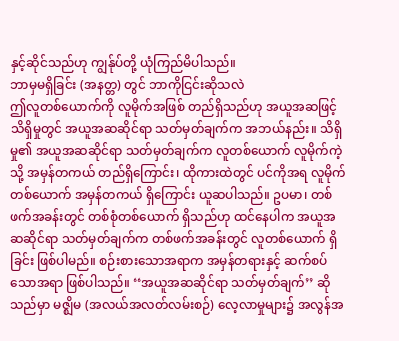နှင့်ဆိုင်သည်ဟု ကျွန်ုပ်တို့ ယုံကြည်မိပါသည်။
ဘာမှမရှိခြင်း (အနတ္တ) တွင် ဘာကိုငြင်းဆိုသလဲ
ဤလူတစ်ယောက်ကို လူမိုက်အဖြစ် တည်ရှိသည်ဟု အယူအဆဖြင့် သိရှိမှုတွင် အယူအဆဆိုင်ရာ သတ်မှတ်ချက်က အဘယ်နည်း။ သိရှိမှု၏ အယူအဆဆိုင်ရာ သတ်မှတ်ချက်က လူတစ်ယောက် လူမိုက်ကဲ့သို့ အမှန်တကယ် တည်ရှိကြောင်း၊ ထိုကားထဲတွင် ပင်ကိုအရ လူမိုက်တစ်ယောက် အမှန်တကယ် ရှိကြောင်း ယူဆပါသည်။ ဥပမာ၊ တစ်ဖက်အခန်းတွင် တစ်စုံတစ်ယောက် ရှိသည်ဟု ထင်နေပါက အယူအဆဆိုင်ရာ သတ်မှတ်ချက်က တစ်ဖက်အခန်းတွင် လူတစ်ယောက် ရှိခြင်း ဖြစ်ပါမည်။ စဉ်းစားသောအရာက အမှန်တရားနှင့် ဆက်စပ်သောအရာ ဖြစ်ပါသည်။ ‘‘အယူအဆဆိုင်ရာ သတ်မှတ်ချက်’’ ဆိုသည်မှာ မဇ္ဈိမ (အလယ်အလတ်လမ်းစဉ်) လေ့လာမှုများ၌ အလွန်အ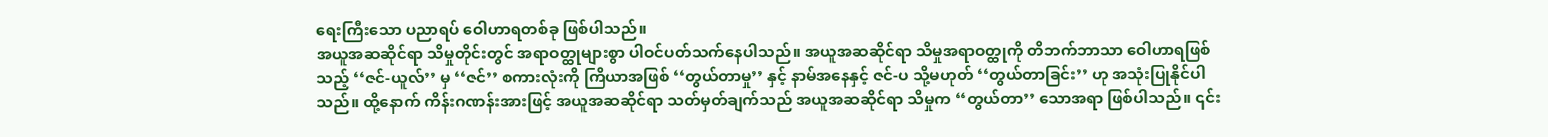ရေးကြီးသော ပညာရပ် ဝေါဟာရတစ်ခု ဖြစ်ပါသည်။
အယူအဆဆိုင်ရာ သိမှုတိုင်းတွင် အရာဝတ္ထုများစွာ ပါဝင်ပတ်သက်နေပါသည်။ အယူအဆဆိုင်ရာ သိမှုအရာဝတ္ထုကို တိဘက်ဘာသာ ဝေါဟာရဖြစ်သည့် ‘‘ဇင်-ယူလ်’’ မှ ‘‘ဇင်’’ စကားလုံးကို ကြိယာအဖြစ် ‘‘တွယ်တာမှု’’ နှင့် နာမ်အနေနှင့် ဇင်-ပ သို့မဟုတ် ‘‘တွယ်တာခြင်း’’ ဟု အသုံးပြုနိုင်ပါသည်။ ထို့နောက် ကိန်းဂဏန်းအားဖြင့် အယူအဆဆိုင်ရာ သတ်မှတ်ချက်သည် အယူအဆဆိုင်ရာ သိမှုက ‘‘တွယ်တာ’’ သောအရာ ဖြစ်ပါသည်။ ၎င်း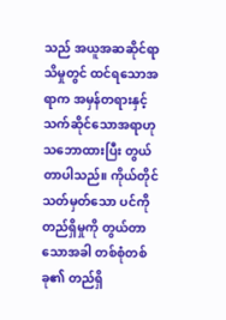သည် အယူအဆဆိုင်ရာ သိမှုတွင် ထင်ရသောအရာက အမှန်တရားနှင့် သက်ဆိုင်သောအရာဟု သဘောထားပြီး တွယ်တာပါသည်။ ကိုယ်တိုင် သတ်မှတ်သော ပင်ကို တည်ရှိမှုကို တွယ်တာသောအခါ တစ်စုံတစ်ခု၏ တည်ရှိ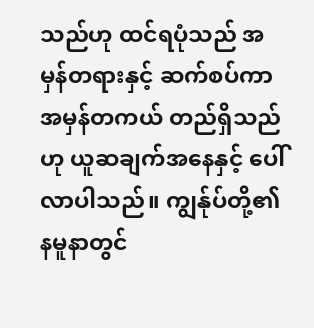သည်ဟု ထင်ရပုံသည် အမှန်တရားနှင့် ဆက်စပ်ကာ အမှန်တကယ် တည်ရှိသည်ဟု ယူဆချက်အနေနှင့် ပေါ်လာပါသည်။ ကျွန်ုပ်တို့၏ နမူနာတွင်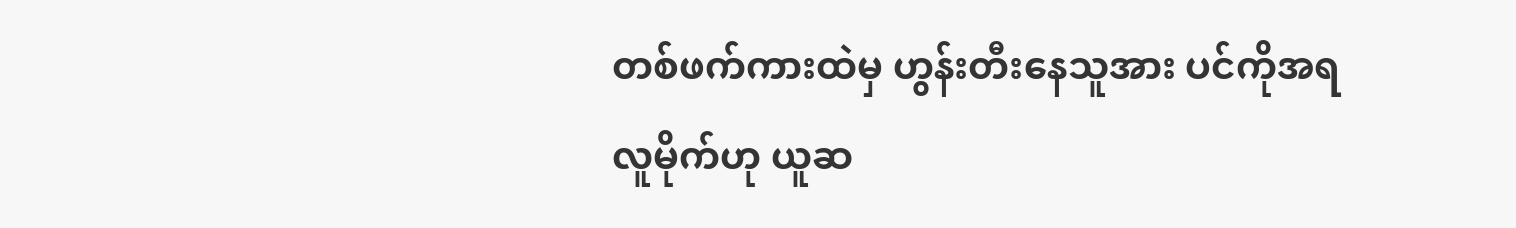တစ်ဖက်ကားထဲမှ ဟွန်းတီးနေသူအား ပင်ကိုအရ လူမိုက်ဟု ယူဆ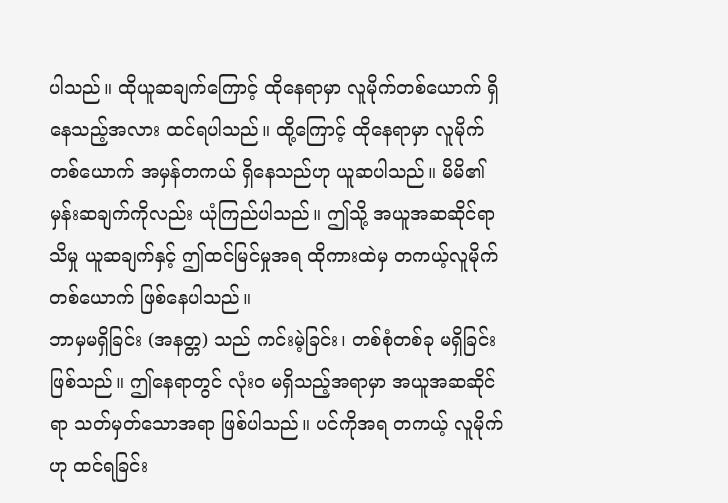ပါသည်။ ထိုယူဆချက်ကြောင့် ထိုနေရာမှာ လူမိုက်တစ်ယောက် ရှိနေသည့်အလား ထင်ရပါသည်။ ထို့ကြောင့် ထိုနေရာမှာ လူမိုက်တစ်ယောက် အမှန်တကယ် ရှိနေသည်ဟု ယူဆပါသည်။ မိမိ၏ မှန်းဆချက်ကိုလည်း ယုံကြည်ပါသည်။ ဤသို့ အယူအဆဆိုင်ရာ သိမှု ယူဆချက်နှင့် ဤထင်မြင်မှုအရ ထိုကားထဲမှ တကယ့်လူမိုက်တစ်ယောက် ဖြစ်နေပါသည်။
ဘာမှမရှိခြင်း (အနတ္တ) သည် ကင်းမဲ့ခြင်း၊ တစ်စုံတစ်ခု မရှိခြင်း ဖြစ်သည်။ ဤနေရာတွင် လုံးဝ မရှိသည့်အရာမှာ အယူအဆဆိုင်ရာ သတ်မှတ်သောအရာ ဖြစ်ပါသည်။ ပင်ကိုအရ တကယ့် လူမိုက်ဟု ထင်ရခြင်း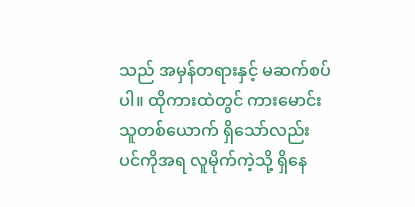သည် အမှန်တရားနှင့် မဆက်စပ်ပါ။ ထိုကားထဲတွင် ကားမောင်းသူတစ်ယောက် ရှိသော်လည်း ပင်ကိုအရ လူမိုက်ကဲ့သို့ ရှိနေ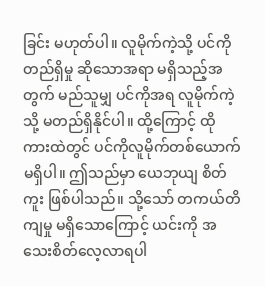ခြင်း မဟုတ်ပါ။ လူမိုက်ကဲ့သို့ ပင်ကိုတည်ရှိမှု ဆိုသောအရာ မရှိသည့်အတွက် မည်သူမျှ ပင်ကိုအရ လူမိုက်ကဲ့သို့ မတည်ရှိနိုင်ပါ။ ထို့ကြောင့် ထိုကားထဲတွင် ပင်ကိုလူမိုက်တစ်ယောက် မရှိပါ။ ဤသည်မှာ ယေဘုယျ စိတ်ကူး ဖြစ်ပါသည်။ သို့သော် တကယ်တိကျမှု မရှိသောကြောင့် ယင်းကို အသေးစိတ်လေ့လာရပါ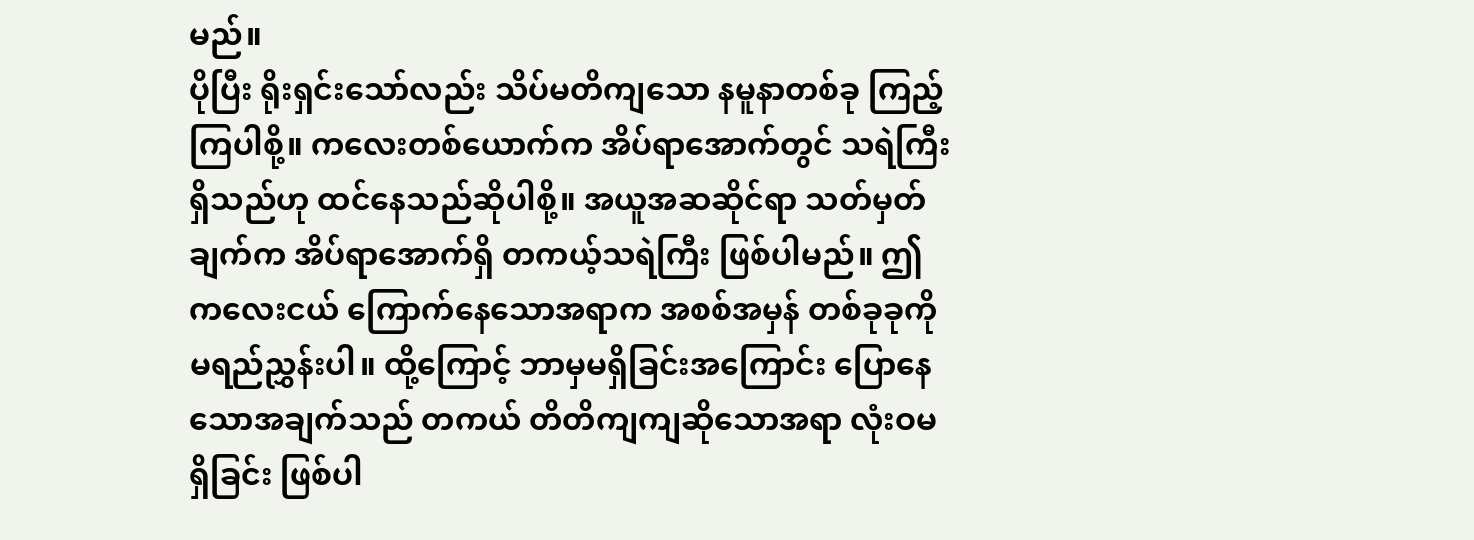မည်။
ပိုပြီး ရိုးရှင်းသော်လည်း သိပ်မတိကျသော နမူနာတစ်ခု ကြည့်ကြပါစို့။ ကလေးတစ်ယောက်က အိပ်ရာအောက်တွင် သရဲကြီး ရှိသည်ဟု ထင်နေသည်ဆိုပါစို့။ အယူအဆဆိုင်ရာ သတ်မှတ်ချက်က အိပ်ရာအောက်ရှိ တကယ့်သရဲကြီး ဖြစ်ပါမည်။ ဤကလေးငယ် ကြောက်နေသောအရာက အစစ်အမှန် တစ်ခုခုကို မရည်ညွှန်းပါ။ ထို့ကြောင့် ဘာမှမရှိခြင်းအကြောင်း ပြောနေသောအချက်သည် တကယ် တိတိကျကျဆိုသောအရာ လုံးဝမရှိခြင်း ဖြစ်ပါ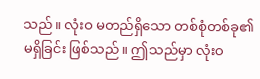သည်။ လုံးဝ မတည်ရှိသော တစ်စုံတစ်ခု၏ မရှိခြင်း ဖြစ်သည်။ ဤသည်မှာ လုံးဝ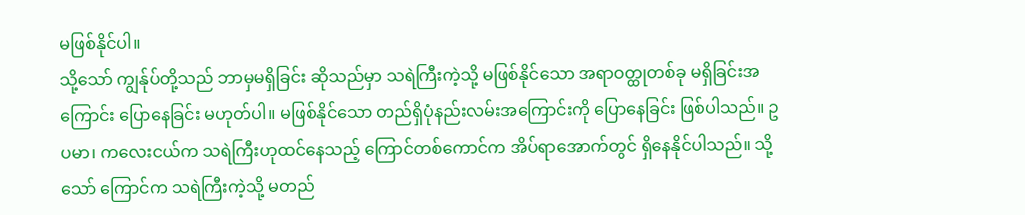မဖြစ်နိုင်ပါ။
သို့သော် ကျွန်ုပ်တို့သည် ဘာမှမရှိခြင်း ဆိုသည်မှာ သရဲကြီးကဲ့သို့ မဖြစ်နိုင်သော အရာဝတ္ထုတစ်ခု မရှိခြင်းအကြောင်း ပြောနေခြင်း မဟုတ်ပါ။ မဖြစ်နိုင်သော တည်ရှိပုံနည်းလမ်းအကြောင်းကို ပြောနေခြင်း ဖြစ်ပါသည်။ ဥပမာ၊ ကလေးငယ်က သရဲကြီးဟုထင်နေသည့် ကြောင်တစ်ကောင်က အိပ်ရာအောက်တွင် ရှိနေနိုင်ပါသည်။ သို့သော် ကြောင်က သရဲကြီးကဲ့သို့ မတည်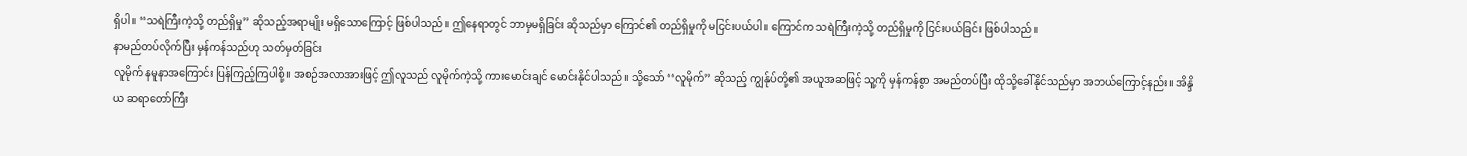ရှိပါ။ ‘‘သရဲကြီးကဲ့သို့ တည်ရှိမှု’’ ဆိုသည့်အရာမျိုး မရှိသောကြောင့် ဖြစ်ပါသည်။ ဤနေရာတွင် ဘာမှမရှိခြင်း ဆိုသည်မှာ ကြောင်၏ တည်ရှိမှုကို မငြင်းပယ်ပါ။ ကြောင်က သရဲကြီးကဲ့သို့ တည်ရှိမှုကို ငြင်းပယ်ခြင်း ဖြစ်ပါသည်။
နာမည်တပ်လိုက်ပြီး မှန်ကန်သည်ဟု သတ်မှတ်ခြင်း
လူမိုက် နမူနာအကြောင်း ပြန်ကြည့်ကြပါစို့။ အစဉ်အလာအားဖြင့် ဤလူသည် လူမိုက်ကဲ့သို့ ကားမောင်းချင် မောင်းနိုင်ပါသည်။ သို့သော် ‘‘လူမိုက်’’ ဆိုသည့် ကျွန်ုပ်တို့၏ အယူအဆဖြင့် သူ့ကို မှန်ကန်စွာ အမည်တပ်ပြီး ထိုသို့ခေါ်နိုင်သည်မှာ အဘယ်ကြောင့်နည်း။ အိန္ဒိယ ဆရာတော်ကြီး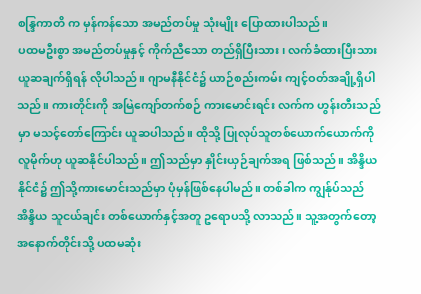စန္ဒြကာတိ က မှန်ကန်သော အမည်တပ်မှု သုံးမျိုး ပြောထားပါသည်။
ပထမဦးစွာ အမည်တပ်မှုနှင့် ကိုက်ညီသော တည်ရှိပြီးသား၊ လက်ခံထားပြီးသား ယူဆချက်ရှိရန် လိုပါသည်။ ဂျာမနီနိုင်ငံ၌ ယာဉ်စည်းကမ်း ကျင့်ဝတ်အချို့ရှိပါသည်။ ကားတိုင်းကို အမြဲကျော်တက်စဉ် ကားမောင်းရင်း လက်က ဟွန်းတီးသည်မှာ မသင့်တော်ကြောင်း ယူဆပါသည်။ ထိုသို့ ပြုလုပ်သူတစ်ယောက်ယောက်ကို လူမိုက်ဟု ယူဆနိုင်ပါသည်။ ဤသည်မှာ နှိုင်းယှဉ်ချက်အရ ဖြစ်သည်။ အိန္ဒိယနိုင်ငံ၌ ဤသို့ကားမောင်းသည်မှာ ပုံမှန်ဖြစ်နေပါမည်။ တစ်ခါက ကျွန်ုပ်သည် အိန္ဒိယ သူငယ်ချင်း တစ်ယောက်နှင့်အတူ ဥရောပသို့ လာသည်။ သူ့အတွက်တော့ အနောက်တိုင်းသို့ ပထမဆုံး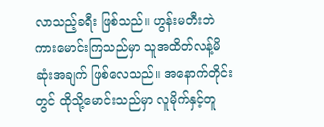လာသည့်ခရီး ဖြစ်သည်။ ဟွန်းမတီးဘဲ ကားမောင်းကြသည်မှာ သူအထိတ်လန့်မိဆုံးအချက် ဖြစ်လေသည်။ အနောက်တိုင်းတွင် ထိုသို့မောင်းသည်မှာ လူမိုက်နှင့်တူ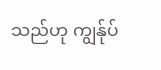သည်ဟု ကျွန်ုပ်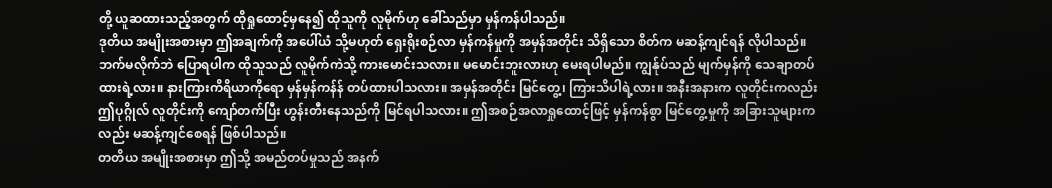တို့ ယူဆထားသည့်အတွက် ထိုရှုထောင့်မှနေ၍ ထိုသူကို လူမိုက်ဟု ခေါ်သည်မှာ မှန်ကန်ပါသည်။
ဒုတိယ အမျိုးအစားမှာ ဤအချက်ကို အပေါ်ယံ သို့မဟုတ် ရှေးရိုးစဉ်လာ မှန်ကန်မှုကို အမှန်အတိုင်း သိရှိသော စိတ်က မဆန့်ကျင်ရန် လိုပါသည်။ ဘက်မလိုက်ဘဲ ပြောရပါက ထိုသူသည် လူမိုက်ကဲသို့ ကားမောင်းသလား။ မမောင်းဘူးလားဟု မေးရပါမည်။ ကျွန်ုပ်သည် မျက်မှန်ကို သေချာတပ်ထားရဲ့လား။ နားကြားကိရိယာကိုရော မှန်မှန်ကန်န် တပ်ထားပါသလား။ အမှန်အတိုင်း မြင်တွေ့၊ ကြားသိပါရဲ့လား။ အနီးအနားက လူတိုင်းကလည်း ဤပုဂ္ဂိုလ် လူတိုင်းကို ကျော်တက်ပြီး ဟွန်းတီးနေသည်ကို မြင်ရပါသလား။ ဤအစဉ်အလာရှုထောင့်ဖြင့် မှန်ကန်စွာ မြင်တွေ့မှုကို အခြားသူများကလည်း မဆန့်ကျင်စေရန် ဖြစ်ပါသည်။
တတိယ အမျိုးအစားမှာ ဤသို့ အမည်တပ်မှုသည် အနက်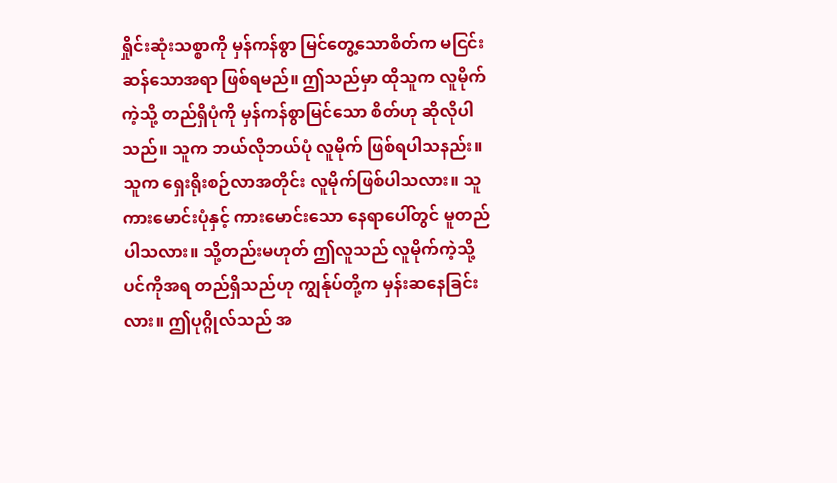ရှိုင်းဆုံးသစ္စာကို မှန်ကန်စွာ မြင်တွေ့သောစိတ်က မငြင်းဆန်သောအရာ ဖြစ်ရမည်။ ဤသည်မှာ ထိုသူက လူမိုက်ကဲ့သို့ တည်ရှိပုံကို မှန်ကန်စွာမြင်သော စိတ်ဟု ဆိုလိုပါသည်။ သူက ဘယ်လိုဘယ်ပုံ လူမိုက် ဖြစ်ရပါသနည်း။ သူက ရှေးရိုးစဉ်လာအတိုင်း လူမိုက်ဖြစ်ပါသလား။ သူကားမောင်းပုံနှင့် ကားမောင်းသော နေရာပေါ်တွင် မူတည်ပါသလား။ သို့တည်းမဟုတ် ဤလူသည် လူမိုက်ကဲ့သို့ ပင်ကိုအရ တည်ရှိသည်ဟု ကျွန်ုပ်တို့က မှန်းဆနေခြင်းလား။ ဤပုဂ္ဂိုလ်သည် အ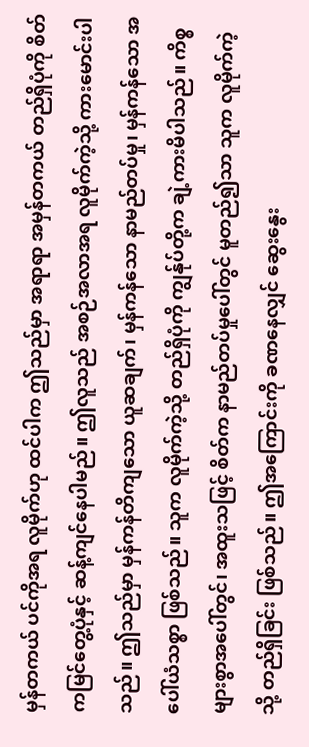မှန်တကယ် ပင်ကိုအရ လူမိုက်ဟု ထင်ပါက ဤသည်မှာ အရာရာ အမှန်တကယ် တည်ရှိပုံကို စိတ်ကမြင်တွေ့ပုံနှင့် ဆန့်ကျင်နေပါမည်။ ဤလူသည် အစဉ်အလာအရ လူမိုက်ကဲ့သို့ ကားမောင်းပါသည်။ ဤသည်မှာ မှန်ကန်တိကျသော ယူဆချက်၊ မှန်ကန်သော နာမည်တပ်မှု၊ မှန်ကန်သော အပေါ်ယံသစ္စာ ဖြစ်သည်။ သူက လူမိုက်ကဲ့သို့ တည်ရှိပုံကို ကျွန်ုပ်တို့က ချဲ့ကားမိပါသည်။ ကိစ္စများစွာအပေါ်တွင်၊ အထူးသဖြင့် စိတ်က နာမည်တပ်မှုပေါ်တွင် မူတည်၍သာ သူက လူမိုက်ကဲ့သို့ တည်ရှိခြင်း ဖြစ်သည်။ ဤအကြောင်းကို ခဏနေလျှင် ဆွေးနွေး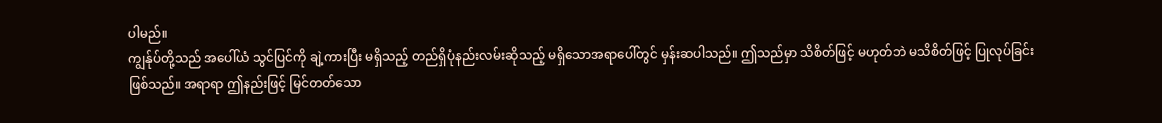ပါမည်။
ကျွန်ုပ်တို့သည် အပေါ်ယံ သွင်ပြင်ကို ချဲ့ကားပြီး မရှိသည့် တည်ရှိပုံနည်းလမ်းဆိုသည့် မရှိသောအရာပေါ်တွင် မှန်းဆပါသည်။ ဤသည်မှာ သိစိတ်ဖြင့် မဟုတ်ဘဲ မသိစိတ်ဖြင့် ပြုလုပ်ခြင်းဖြစ်သည်။ အရာရာ ဤနည်းဖြင့် မြင်တတ်သော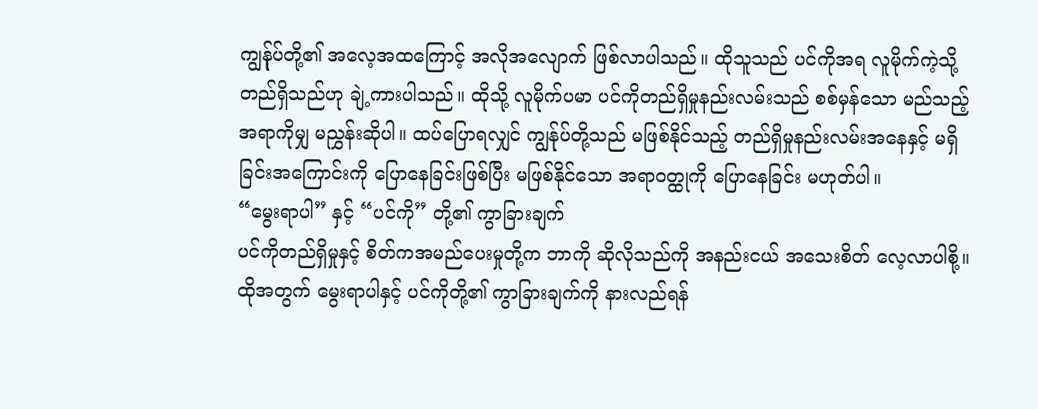ကျွန်ုပ်တို့၏ အလေ့အထကြောင့် အလိုအလျောက် ဖြစ်လာပါသည်။ ထိုသူသည် ပင်ကိုအရ လူမိုက်ကဲ့သို့ တည်ရှိသည်ဟု ချဲ့ကားပါသည်။ ထိုသို့ လူမိုက်ပမာ ပင်ကိုတည်ရှိမှုနည်းလမ်းသည် စစ်မှန်သော မည်သည့်အရာကိုမျှ မညွှန်းဆိုပါ။ ထပ်ပြောရလျှင် ကျွန်ုပ်တို့သည် မဖြစ်နိုင်သည့် တည်ရှိမှုနည်းလမ်းအနေနှင့် မရှိခြင်းအကြောင်းကို ပြောနေခြင်းဖြစ်ပြီး မဖြစ်နိုင်သော အရာဝတ္ထုကို ပြောနေခြင်း မဟုတ်ပါ။
“မွေးရာပါ” နှင့် “ပင်ကို” တို့၏ ကွာခြားချက်
ပင်ကိုတည်ရှိမှုနှင့် စိတ်ကအမည်ပေးမှုတို့က ဘာကို ဆိုလိုသည်ကို အနည်းငယ် အသေးစိတ် လေ့လာပါစို့။ ထိုအတွက် မွေးရာပါနှင့် ပင်ကိုတို့၏ ကွာခြားချက်ကို နားလည်ရန်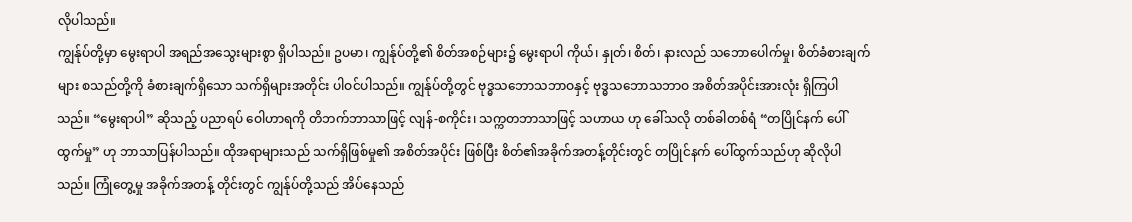လိုပါသည်။
ကျွန်ုပ်တို့မှာ မွေးရာပါ အရည်အသွေးများစွာ ရှိပါသည်။ ဥပမာ၊ ကျွန်ုပ်တို့၏ စိတ်အစဉ်များ၌ မွေးရာပါ ကိုယ်၊ နှုတ်၊ စိတ်၊ နားလည် သဘောပေါက်မှု၊ စိတ်ခံစားချက်များ စသည်တို့ကို ခံစားချက်ရှိသော သက်ရှိများအတိုင်း ပါဝင်ပါသည်။ ကျွန်ုပ်တို့တွင် ဗုဒ္ဓသဘောသဘာဝနှင့် ဗုဒ္ဓသဘောသဘာဝ အစိတ်အပိုင်းအားလုံး ရှိကြပါသည်။ “မွေးရာပါ” ဆိုသည့် ပညာရပ် ဝေါဟာရကို တိဘက်ဘာသာဖြင့် လျန်-စကိုင်း၊ သက္ကတဘာသာဖြင့် သဟာယ ဟု ခေါ်သလို တစ်ခါတစ်ရံ “တပြိုင်နက် ပေါ်ထွက်မှု” ဟု ဘာသာပြန်ပါသည်။ ထိုအရာများသည် သက်ရှိဖြစ်မှု၏ အစိတ်အပိုင်း ဖြစ်ပြီး စိတ်၏အခိုက်အတန့်တိုင်းတွင် တပြိုင်နက် ပေါ်ထွက်သည်ဟု ဆိုလိုပါသည်။ ကြုံတွေ့မှု အခိုက်အတန့် တိုင်းတွင် ကျွန်ုပ်တို့သည် အိပ်နေသည်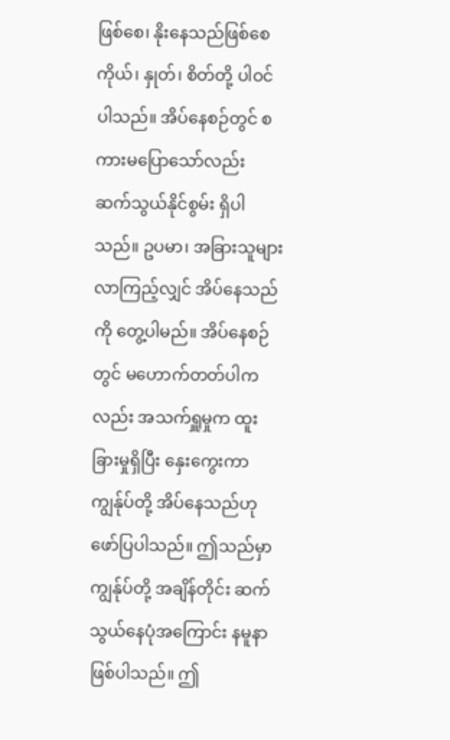ဖြစ်စေ၊ နိုးနေသည်ဖြစ်စေ ကိုယ်၊ နှုတ်၊ စိတ်တို့ ပါဝင်ပါသည်။ အိပ်နေစဉ်တွင် စကားမပြောသော်လည်း ဆက်သွယ်နိုင်စွမ်း ရှိပါသည်။ ဥပမာ၊ အခြားသူများလာကြည့်လျှင် အိပ်နေသည်ကို တွေ့ပါမည်။ အိပ်နေစဉ်တွင် မဟောက်တတ်ပါကလည်း အသက်ရှူမှုက ထူးခြားမှုရှိပြီး နှေးကွေးကာ ကျွန်ုပ်တို့ အိပ်နေသည်ဟု ဖော်ပြပါသည်။ ဤသည်မှာ ကျွန်ုပ်တို့ အချိန်တိုင်း ဆက်သွယ်နေပုံအကြောင်း နမူနာဖြစ်ပါသည်။ ဤ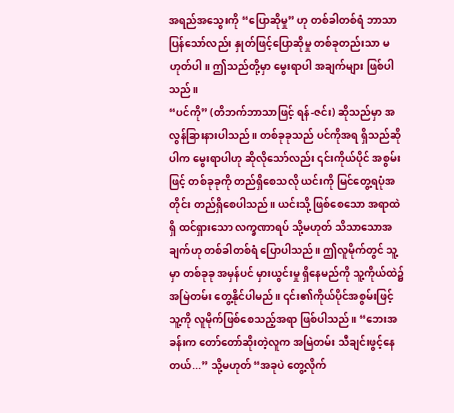အရည်အသွေးကို “ပြောဆိုမှု” ဟု တစ်ခါတစ်ရံ ဘာသာပြန်သော်လည်း နှုတ်ဖြင့်ပြောဆိုမှု တစ်ခုတည်းသာ မဟုတ်ပါ။ ဤသည်တို့မှာ မွေးရာပါ အချက်များ ဖြစ်ပါသည်။
“ပင်ကို” (တိဘက်ဘာသာဖြင့် ရန်-ဇင်း) ဆိုသည်မှာ အလွန်ခြားနားပါသည်။ တစ်ခုခုသည် ပင်ကိုအရ ရှိသည်ဆိုပါက မွေးရာပါဟု ဆိုလိုသော်လည်း ၎င်းကိုယ်ပိုင် အစွမ်းဖြင့် တစ်ခုခုကို တည်ရှိစေသလို ယင်းကို မြင်တွေ့ရပုံအတိုင်း တည်ရှိစေပါသည်။ ယင်းသို့ ဖြစ်စေသော အရာထဲရှိ ထင်ရှားသော လက္ခဏာရပ် သို့မဟုတ် သိသာသောအချက်ဟု တစ်ခါတစ်ရံ ပြောပါသည်။ ဤလူမိုက်တွင် သူ့မှာ တစ်ခုခု အမှန်ပင် မှားယွင်းမှု ရှိနေမည်ကို သူ့ကိုယ်ထဲ၌ အမြဲတမ်း တွေ့နိုင်ပါမည်။ ၎င်း၏ကိုယ်ပိုင်အစွမ်းဖြင့် သူ့ကို လူမိုက်ဖြစ်စေသည့်အရာ ဖြစ်ပါသည်။ “ဘေးအခန်းက တော်တော်ဆိုးတဲ့လူက အမြဲတမ်း သီချင်းဖွင့်နေတယ်...” သို့မဟုတ် “အခုပဲ တွေ့လိုက်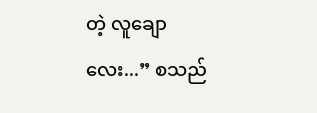တဲ့ လူချောလေး...” စသည်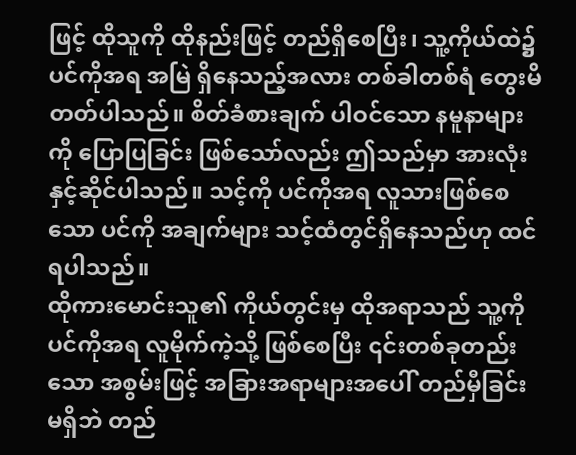ဖြင့် ထိုသူကို ထိုနည်းဖြင့် တည်ရှိစေပြီး၊ သူ့ကိုယ်ထဲ၌ ပင်ကိုအရ အမြဲ ရှိနေသည့်အလား တစ်ခါတစ်ရံ တွေးမိတတ်ပါသည်။ စိတ်ခံစားချက် ပါဝင်သော နမူနာများကို ပြောပြခြင်း ဖြစ်သော်လည်း ဤသည်မှာ အားလုံးနှင့်ဆိုင်ပါသည်။ သင့်ကို ပင်ကိုအရ လူသားဖြစ်စေသော ပင်ကို အချက်များ သင့်ထံတွင်ရှိနေသည်ဟု ထင်ရပါသည်။
ထိုကားမောင်းသူ၏ ကိုယ်တွင်းမှ ထိုအရာသည် သူ့ကို ပင်ကိုအရ လူမိုက်ကဲ့သို့ ဖြစ်စေပြီး ၎င်းတစ်ခုတည်းသော အစွမ်းဖြင့် အခြားအရာများအပေါ် တည်မှီခြင်းမရှိဘဲ တည်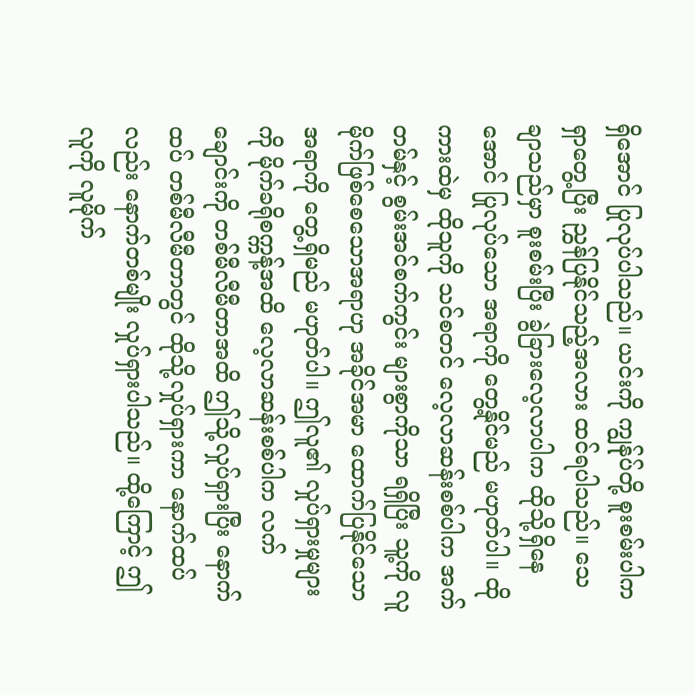ရှိအောင် ပြုလုပ်ပါသည်။ ယင်းကို ကျွန်ုပ်တို့ စူးစမ်းပါက ရှာတွေ့ပြီး ညွှန်ပြနိုင်သည့်အလား ထင်ရပါသည်။ သေချာသည်မှာ စူးစမ်းပြီး ခွဲခြားလေ့လာပါက ထိုသို့ရှိနေအောင် ပြုလုပ်သော အရာကို တွေ့နိုင်မည် မဟုတ်ပါ။ ထိုကားထဲမှ ထိုသူကို သင်စတင် လေ့လာဆန်းစစ်ပါက အက်တမ်နှင့် စွမ်းအင်စက်ကွင်း များစွာကိုသာ ရရှိပြီး သူ့ကို လူမိုက်ဖြစ်စေသောအရာဟု အခိုင်အမာ ထောက်ပြနိုင်သောအရာကို တွေ့ရှိမည် မဟုတ်ပါ။ ဤလူ၏ လှုပ်ရှားမှုများကို မိုက်ခရိုစက္ကန့်အထိ လေ့လာဆန်းစစ်ပါက လက်ချောင်းကို တစ်မီလီမီတာအထိ ဤသို့လှုပ်ရှားပြီး နောက်ထပ် တစ်မီလီမီတာတွင် ထိုသို့လှုပ်ရှားကာ နောက်ထပ်လည်း နောက်တစ်မျိုး လှုပ်ရှားပါသည်။ ထို့ကြောင့် ဤလူကို လူမိုက်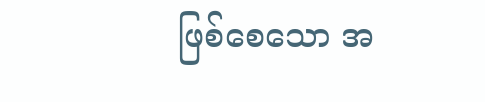ဖြစ်စေသော အ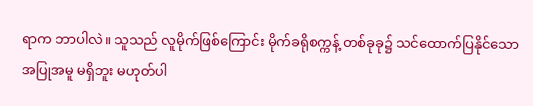ရာက ဘာပါလဲ။ သူသည် လူမိုက်ဖြစ်ကြောင်း မိုက်ခရိုစက္ကန့် တစ်ခုခု၌ သင်ထောက်ပြနိုင်သော အပြုအမူ မရှိဘူး မဟုတ်ပါ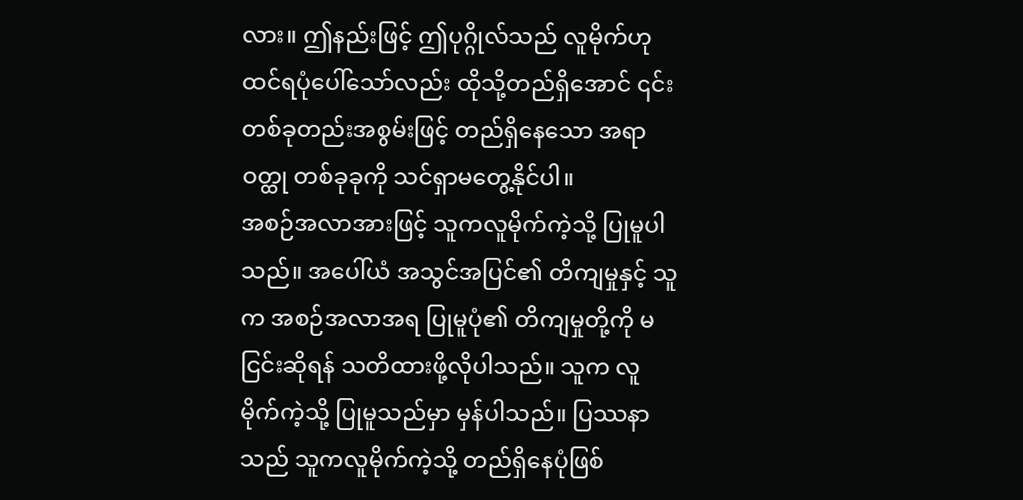လား။ ဤနည်းဖြင့် ဤပုဂ္ဂိုလ်သည် လူမိုက်ဟု ထင်ရပုံပေါ်သော်လည်း ထိုသို့တည်ရှိအောင် ၎င်းတစ်ခုတည်းအစွမ်းဖြင့် တည်ရှိနေသော အရာဝတ္ထု တစ်ခုခုကို သင်ရှာမတွေ့နိုင်ပါ။
အစဉ်အလာအားဖြင့် သူကလူမိုက်ကဲ့သို့ ပြုမူပါသည်။ အပေါ်ယံ အသွင်အပြင်၏ တိကျမှုနှင့် သူက အစဉ်အလာအရ ပြုမူပုံ၏ တိကျမှုတို့ကို မငြင်းဆိုရန် သတိထားဖို့လိုပါသည်။ သူက လူမိုက်ကဲ့သို့ ပြုမူသည်မှာ မှန်ပါသည်။ ပြဿနာသည် သူကလူမိုက်ကဲ့သို့ တည်ရှိနေပုံဖြစ်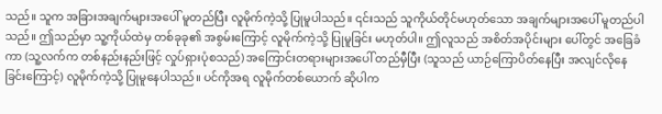သည်။ သူက အခြားအချက်များအပေါ် မူတည်ပြီး လူမိုက်ကဲ့သို့ ပြုမူပါသည်။ ၎င်းသည် သူကိုယ်တိုင်မဟုတ်သော အချက်များအပေါ် မူတည်ပါသည်။ ဤသည်မှာ သူ့ကိုယ်ထဲမှ တစ်ခုခု၏ အစွမ်းကြောင့် လူမိုက်ကဲ့သို့ ပြုမူခြင်း မဟုတ်ပါ။ ဤလူသည် အစိတ်အပိုင်းများ ပေါ်တွင် အခြေခံကာ (သူ့လက်က တစ်နည်းနည်းဖြင့် လှုပ်ရှားပုံစသည်) အကြောင်းတရားများအပေါ် တည်မှီပြီး (သူသည် ယာဉ်ကြောပိတ်နေပြီး အလျင်လိုနေခြင်းကြောင့်) လူမိုက်ကဲ့သို့ ပြုမူနေပါသည်။ ပင်ကိုအရ လူမိုက်တစ်ယောက် ဆိုပါက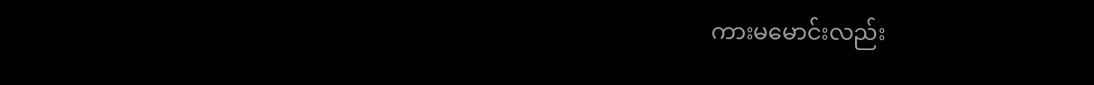ကားမမောင်းလည်း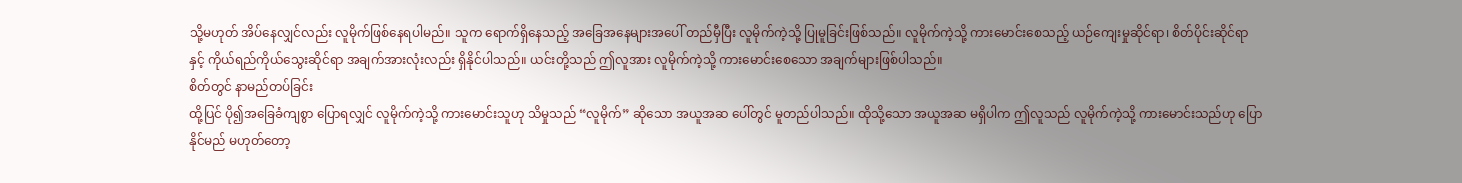သို့မဟုတ် အိပ်နေလျှင်လည်း လူမိုက်ဖြစ်နေရပါမည်။ သူက ရောက်ရှိနေသည့် အခြေအနေများအပေါ် တည်မှီပြီး လူမိုက်ကဲ့သို့ ပြုမူခြင်းဖြစ်သည်။ လူမိုက်ကဲ့သို့ ကားမောင်းစေသည့် ယဉ်ကျေးမှုဆိုင်ရာ၊ စိတ်ပိုင်းဆိုင်ရာနှင့် ကိုယ်ရည်ကိုယ်သွေးဆိုင်ရာ အချက်အားလုံးလည်း ရှိနိုင်ပါသည်။ ယင်းတို့သည် ဤလူအား လူမိုက်ကဲ့သို့ ကားမောင်းစေသော အချက်များဖြစ်ပါသည်။
စိတ်တွင် နာမည်တပ်ခြင်း
ထို့ပြင် ပို၍အခြေခံကျစွာ ပြောရလျှင် လူမိုက်ကဲ့သို့ ကားမောင်းသူဟု သိမှုသည် “လူမိုက်” ဆိုသော အယူအဆ ပေါ်တွင် မူတည်ပါသည်။ ထိုသို့သော အယူအဆ မရှိပါက ဤလူသည် လူမိုက်ကဲ့သို့ ကားမောင်းသည်ဟု ပြောနိုင်မည် မဟုတ်တော့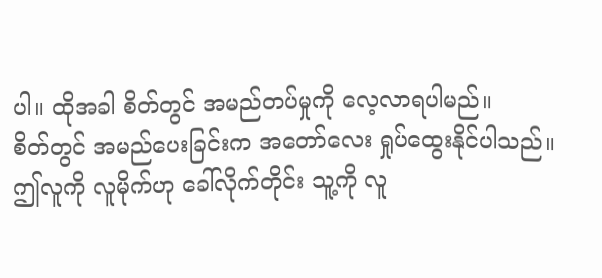ပါ။ ထိုအခါ စိတ်တွင် အမည်တပ်မှုကို လေ့လာရပါမည်။
စိတ်တွင် အမည်ပေးခြင်းက အတော်လေး ရှုပ်ထွေးနိုင်ပါသည်။ ဤလူကို လူမိုက်ဟု ခေါ်လိုက်တိုင်း သူ့ကို လူ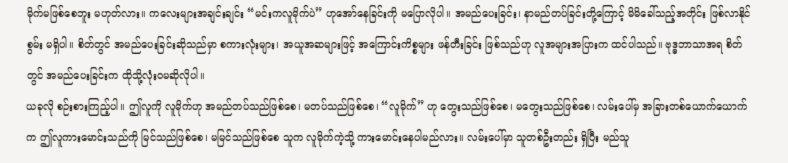မိုက်မဖြစ်စေဘူး မဟုတ်လား။ ကလေးများအချင်းချင်း “မင်းကလူမိုက်ပဲ” ဟုအော်နေခြင်းကို မပြောလိုပါ။ အမည်ပေးခြင်း၊ နာမည်တပ်ခြင်းတို့ကြောင့် မိမိခေါ်သည့်အတိုင်း ဖြစ်လာနိုင်စွမ်း မရှိပါ။ စိတ်တွင် အမည်ပေးခြင်းဆိုသည်မှာ စကားလုံးများ၊ အယူအဆများဖြင့် အကြောင်းကိစ္စများ ဖန်တီးခြင်း ဖြစ်သည်ဟု လူအများအပြားက ထင်ပါသည်။ ဗုဒ္ဓဘာသာအရ စိတ်တွင် အမည်ပေးခြင်းက ထိုသို့လုံးဝမဆိုလိုပါ။
ယခုလို စဉ်းစားကြည့်ပါ။ ဤလူကို လူမိုက်ဟု အမည်တပ်သည်ဖြစ်စေ၊ မတပ်သည်ဖြစ်စေ၊ “လူမိုက်” ဟု တွေးသည်ဖြစ်စေ၊ မတွေးသည်ဖြစ်စေ၊ လမ်းပေါ်မှ အခြားတစ်ယောက်ယောက်က ဤလူကားမောင်းသည်ကို မြင်သည်ဖြစ်စေ၊ မမြင်သည်ဖြစ်စေ သူက လူမိုက်ကဲ့သို့ ကားမောင်းနေပါမည်လား။ လမ်းပေါ်မှာ သူတစ်ဦးတည်း ရှိပြီး မည်သူ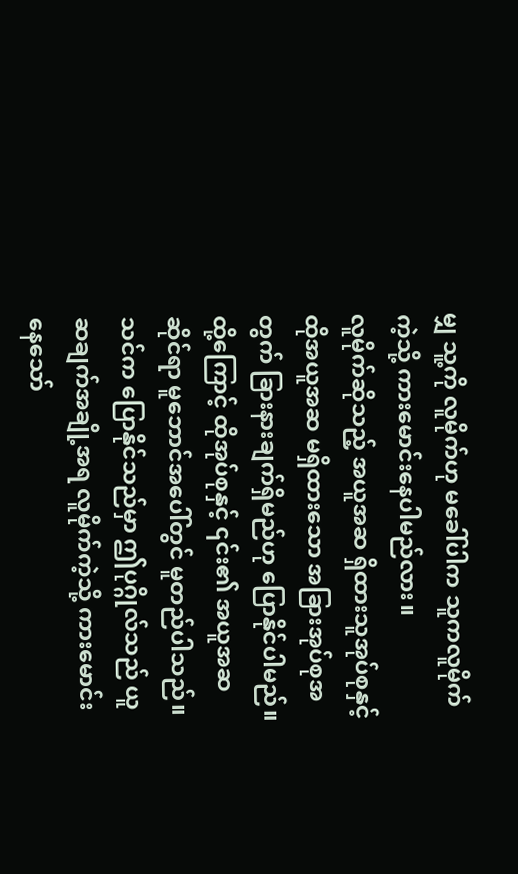မျှ သူ့ကို လူမိုက်ဟု မခေါ်ပါက သူကလူမိုက်ကဲ့သို့ ကားမောင်းနေပါမည်လား။
လူမိုက်ဆိုသည့် အယူအဆ ရှိထားသူအုပ်စုနှင့် ထိုအယူအဆ မရှိထားသော အခြားအုပ်စုအတွက် ခြားနားချက်ရှိမည်ဟု ပြောနိုင်ပါမည်။ ထို့ကြောင့် ထိုအုပ်စုနှင့် ၎င်း၏ အယူအဆဆိုင်ရာ မူဘောင်အပေါ်တွင် မူတည်ပါသည်။ သင်က ပြောနိုင်သည်မှာ ဤပုဂ္ဂိုလ်သည် ယူဆချက်အချို့အရ လူမိုက်ကဲ့သို့ ကားမောင်းနေသော်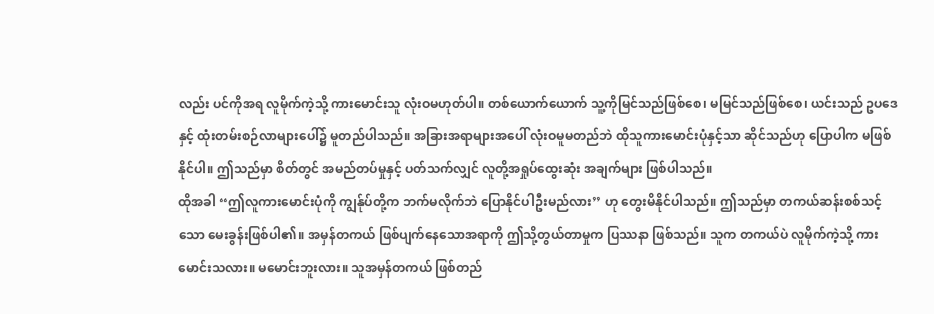လည်း ပင်ကိုအရ လူမိုက်ကဲ့သို့ ကားမောင်းသူ လုံးဝမဟုတ်ပါ။ တစ်ယောက်ယောက် သူ့ကိုမြင်သည်ဖြစ်စေ၊ မမြင်သည်ဖြစ်စေ၊ ယင်းသည် ဥပဒေနှင့် ထုံးတမ်းစဉ်လာများပေါ်၌ မူတည်ပါသည်။ အခြားအရာများအပေါ် လုံးဝမူမတည်ဘဲ ထိုသူကားမောင်းပုံနှင့်သာ ဆိုင်သည်ဟု ပြောပါက မဖြစ်နိုင်ပါ။ ဤသည်မှာ စိတ်တွင် အမည်တပ်မှုနှင့် ပတ်သက်လျှင် လူတို့အရှုပ်ထွေးဆုံး အချက်များ ဖြစ်ပါသည်။
ထိုအခါ ‘‘ဤလူကားမောင်းပုံကို ကျွန်ုပ်တို့က ဘက်မလိုက်ဘဲ ပြောနိုင်ပါဦးမည်လား’’ ဟု တွေးမိနိုင်ပါသည်။ ဤသည်မှာ တကယ်ဆန်းစစ်သင့်သော မေးခွန်းဖြစ်ပါ၏။ အမှန်တကယ် ဖြစ်ပျက်နေသောအရာကို ဤသို့တွယ်တာမှုက ပြဿနာ ဖြစ်သည်။ သူက တကယ်ပဲ လူမိုက်ကဲ့သို့ ကားမောင်းသလား။ မမောင်းဘူးလား။ သူအမှန်တကယ် ဖြစ်တည်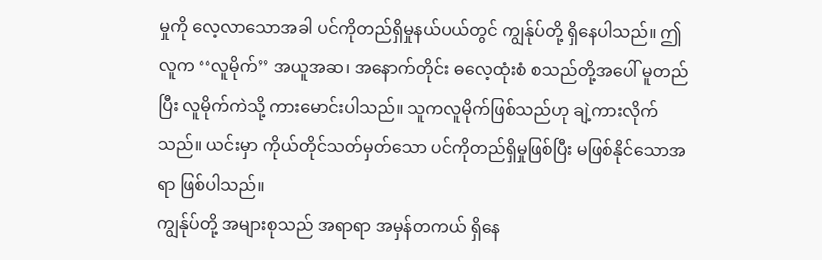မှုကို လေ့လာသောအခါ ပင်ကိုတည်ရှိမှုနယ်ပယ်တွင် ကျွန်ုပ်တို့ ရှိနေပါသည်။ ဤလူက ‘‘လူမိုက်’’ အယူအဆ၊ အနောက်တိုင်း ဓလေ့ထုံးစံ စသည်တို့အပေါ် မူတည်ပြီး လူမိုက်ကဲသို့ ကားမောင်းပါသည်။ သူကလူမိုက်ဖြစ်သည်ဟု ချဲ့ကားလိုက်သည်။ ယင်းမှာ ကိုယ်တိုင်သတ်မှတ်သော ပင်ကိုတည်ရှိမှုဖြစ်ပြီး မဖြစ်နိုင်သောအရာ ဖြစ်ပါသည်။
ကျွန်ုပ်တို့ အများစုသည် အရာရာ အမှန်တကယ် ရှိနေ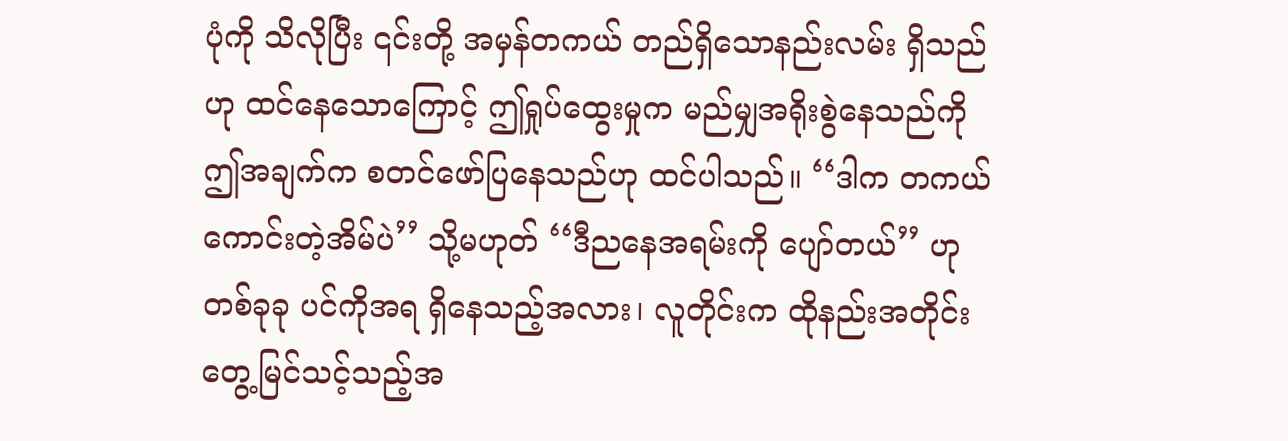ပုံကို သိလိုပြီး ၎င်းတို့ အမှန်တကယ် တည်ရှိသောနည်းလမ်း ရှိသည်ဟု ထင်နေသောကြောင့် ဤရှုပ်ထွေးမှုက မည်မျှအရိုးစွဲနေသည်ကို ဤအချက်က စတင်ဖော်ပြနေသည်ဟု ထင်ပါသည်။ ‘‘ဒါက တကယ်ကောင်းတဲ့အိမ်ပဲ’’ သို့မဟုတ် ‘‘ဒီညနေအရမ်းကို ပျော်တယ်’’ ဟု တစ်ခုခု ပင်ကိုအရ ရှိနေသည့်အလား၊ လူတိုင်းက ထိုနည်းအတိုင်း တွေ့မြင်သင့်သည့်အ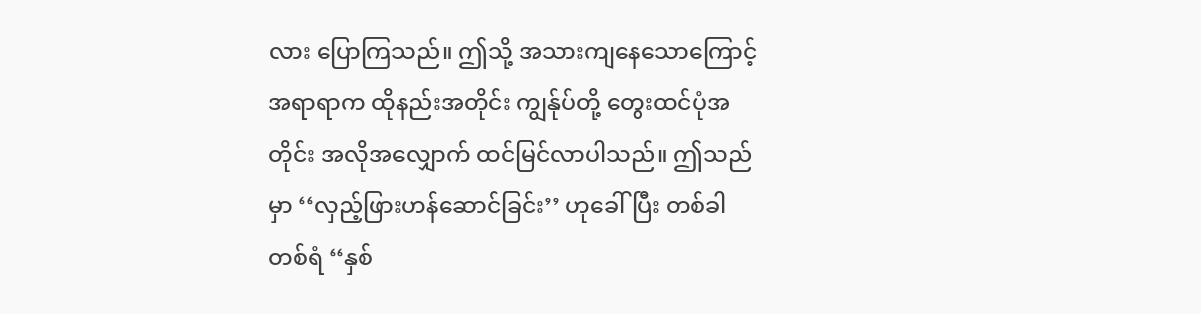လား ပြောကြသည်။ ဤသို့ အသားကျနေသောကြောင့် အရာရာက ထိုနည်းအတိုင်း ကျွန်ုပ်တို့ တွေးထင်ပုံအတိုင်း အလိုအလျှောက် ထင်မြင်လာပါသည်။ ဤသည်မှာ ‘‘လှည့်ဖြားဟန်ဆောင်ခြင်း’’ ဟုခေါ်ပြီး တစ်ခါတစ်ရံ ‘‘နှစ်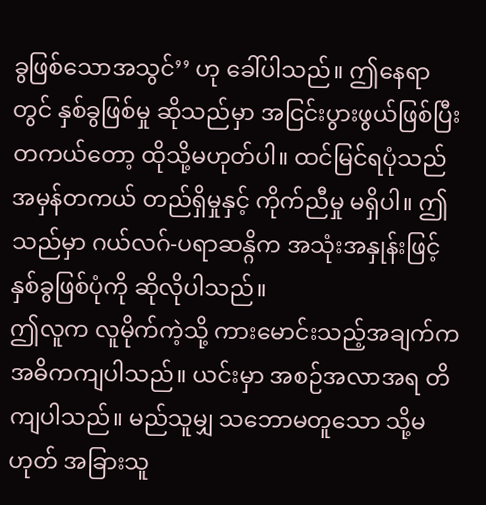ခွဖြစ်သောအသွင်’’ ဟု ခေါ်ပါသည်။ ဤနေရာတွင် နှစ်ခွဖြစ်မှု ဆိုသည်မှာ အငြင်းပွားဖွယ်ဖြစ်ပြီး တကယ်တော့ ထိုသို့မဟုတ်ပါ။ ထင်မြင်ရပုံသည် အမှန်တကယ် တည်ရှိမှုနှင့် ကိုက်ညီမှု မရှိပါ။ ဤသည်မှာ ဂယ်လဂ်-ပရာဆန္ဂိက အသုံးအနှုန်းဖြင့် နှစ်ခွဖြစ်ပုံကို ဆိုလိုပါသည်။
ဤလူက လူမိုက်ကဲ့သို့ ကားမောင်းသည့်အချက်က အဓိကကျပါသည်။ ယင်းမှာ အစဉ်အလာအရ တိကျပါသည်။ မည်သူမျှ သဘောမတူသော သို့မဟုတ် အခြားသူ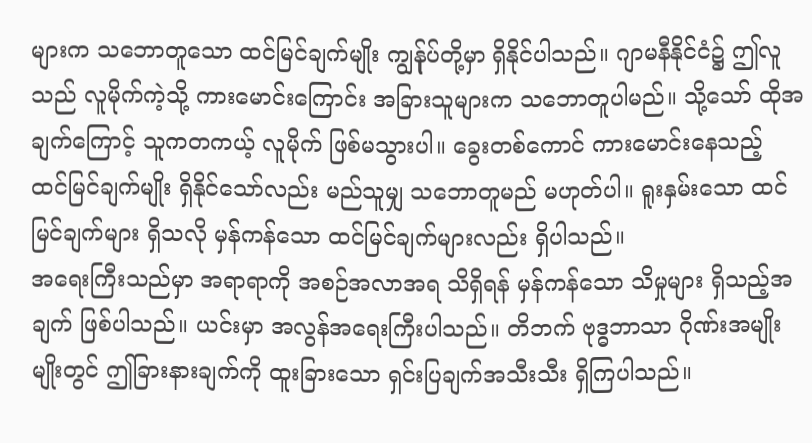များက သဘောတူသော ထင်မြင်ချက်မျိုး ကျွန်ုပ်တို့မှာ ရှိနိုင်ပါသည်။ ဂျာမနီနိုင်ငံ၌ ဤလူသည် လူမိုက်ကဲ့သို့ ကားမောင်းကြောင်း အခြားသူများက သဘောတူပါမည်။ သို့သော် ထိုအချက်ကြောင့် သူကတကယ့် လူမိုက် ဖြစ်မသွားပါ။ ခွေးတစ်ကောင် ကားမောင်းနေသည့် ထင်မြင်ချက်မျိုး ရှိနိုင်သော်လည်း မည်သူမျှ သဘောတူမည် မဟုတ်ပါ။ ရူးနှမ်းသော ထင်မြင်ချက်များ ရှိသလို မှန်ကန်သော ထင်မြင်ချက်များလည်း ရှိပါသည်။
အရေးကြီးသည်မှာ အရာရာကို အစဉ်အလာအရ သိရှိရန် မှန်ကန်သော သိမှုများ ရှိသည့်အချက် ဖြစ်ပါသည်။ ယင်းမှာ အလွန်အရေးကြီးပါသည်။ တိဘက် ဗုဒ္ဓဘာသာ ဂိုဏ်းအမျိုးမျိုးတွင် ဤခြားနားချက်ကို ထူးခြားသော ရှင်းပြချက်အသီးသီး ရှိကြပါသည်။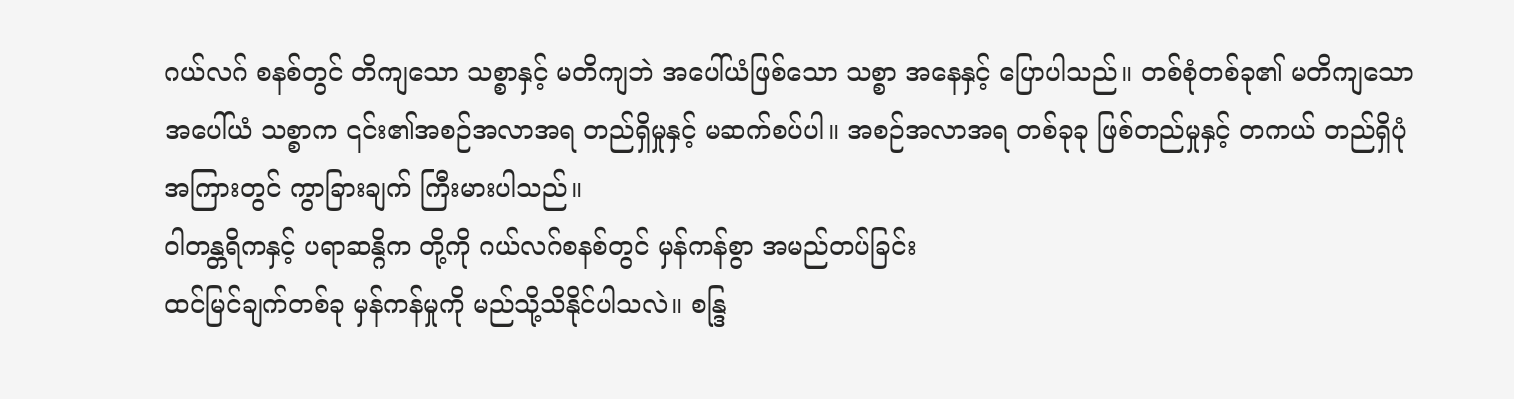ဂယ်လဂ် စနစ်တွင် တိကျသော သစ္စာနှင့် မတိကျဘဲ အပေါ်ယံဖြစ်သော သစ္စာ အနေနှင့် ပြောပါသည်။ တစ်စုံတစ်ခု၏ မတိကျသော အပေါ်ယံ သစ္စာက ၎င်း၏အစဉ်အလာအရ တည်ရှိမှုနှင့် မဆက်စပ်ပါ။ အစဉ်အလာအရ တစ်ခုခု ဖြစ်တည်မှုနှင့် တကယ် တည်ရှိပုံအကြားတွင် ကွာခြားချက် ကြီးမားပါသည်။
ဝါတန္တရိကနှင့် ပရာဆန္ဂိက တို့ကို ဂယ်လဂ်စနစ်တွင် မှန်ကန်စွာ အမည်တပ်ခြင်း
ထင်မြင်ချက်တစ်ခု မှန်ကန်မှုကို မည်သို့သိနိုင်ပါသလဲ။ စန္ဒြ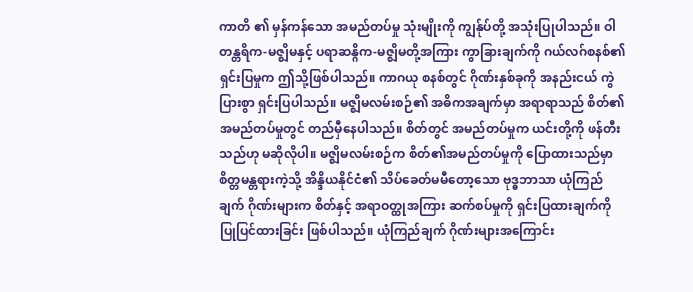ကာတိ ၏ မှန်ကန်သော အမည်တပ်မှု သုံးမျိုးကို ကျွန်ုပ်တို့ အသုံးပြုပါသည်။ ဝါတန္တရိက-မဇ္ဈိမနှင့် ပရာဆန္ဂိက-မဇ္ဈိမတို့အကြား ကွာခြားချက်ကို ဂယ်လဂ်စနစ်၏ ရှင်းပြမှုက ဤသို့ဖြစ်ပါသည်။ ကာဂယု စနစ်တွင် ဂိုဏ်းနှစ်ခုကို အနည်းငယ် ကွဲပြားစွာ ရှင်းပြပါသည်။ မဇ္ဈိမလမ်းစဉ်၏ အဓိကအချက်မှာ အရာရာသည် စိတ်၏အမည်တပ်မှုတွင် တည်မှီနေပါသည်။ စိတ်တွင် အမည်တပ်မှုက ယင်းတို့ကို ဖန်တီးသည်ဟု မဆိုလိုပါ။ မဇ္ဈိမလမ်းစဉ်က စိတ်၏အမည်တပ်မှုကို ပြောထားသည်မှာ စိတ္တမန္တရားကဲ့သို့ အိန္ဒိယနိုင်ငံ၏ သိပ်ခေတ်မမီတော့သော ဗုဒ္ဓဘာသာ ယုံကြည်ချက် ဂိုဏ်းများက စိတ်နှင့် အရာဝတ္ထုအကြား ဆက်စပ်မှုကို ရှင်းပြထားချက်ကို ပြုပြင်ထားခြင်း ဖြစ်ပါသည်။ ယုံကြည်ချက် ဂိုဏ်းများအကြောင်း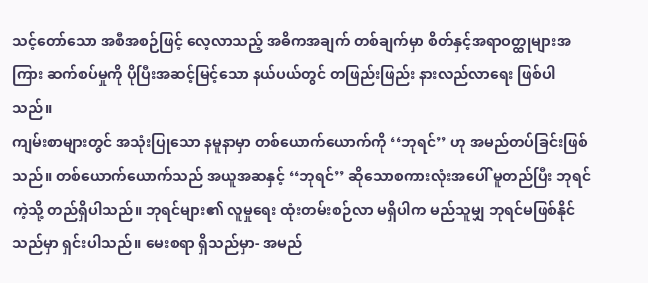သင့်တော်သော အစီအစဉ်ဖြင့် လေ့လာသည့် အဓိကအချက် တစ်ချက်မှာ စိတ်နှင့်အရာဝတ္ထုများအကြား ဆက်စပ်မှုကို ပိုပြီးအဆင့်မြင့်သော နယ်ပယ်တွင် တဖြည်းဖြည်း နားလည်လာရေး ဖြစ်ပါသည်။
ကျမ်းစာများတွင် အသုံးပြုသော နမူနာမှာ တစ်ယောက်ယောက်ကို ‘‘ဘုရင်’’ ဟု အမည်တပ်ခြင်းဖြစ်သည်။ တစ်ယောက်ယောက်သည် အယူအဆနှင့် ‘‘ဘုရင်’’ ဆိုသောစကားလုံးအပေါ် မူတည်ပြီး ဘုရင်ကဲ့သို့ တည်ရှိပါသည်။ ဘုရင်များ၏ လူမှုရေး ထုံးတမ်းစဉ်လာ မရှိပါက မည်သူမျှ ဘုရင်မဖြစ်နိုင်သည်မှာ ရှင်းပါသည်။ မေးစရာ ရှိသည်မှာ- အမည်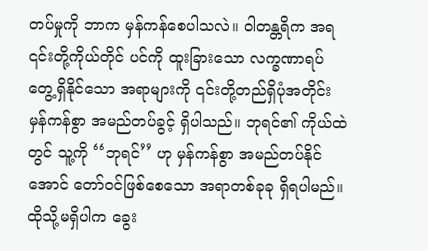တပ်မှုကို ဘာက မှန်ကန်စေပါသလဲ။ ဝါတန္တရိက အရ ၎င်းတို့ကိုယ်တိုင် ပင်ကို ထူးခြားသော လက္ခဏာရပ် တွေ့ရှိနိုင်သော အရာများကို ၎င်းတို့တည်ရှိပုံအတိုင်း မှန်ကန်စွာ အမည်တပ်ခွင့် ရှိပါသည်။ ဘုရင်၏ ကိုယ်ထဲတွင် သူ့ကို ‘‘ဘုရင်’’ ဟု မှန်ကန်စွာ အမည်တပ်နိုင်အောင် တော်ဝင်ဖြစ်စေသော အရာတစ်ခုခု ရှိရပါမည်။ ထိုသို့မရှိပါက ခွေး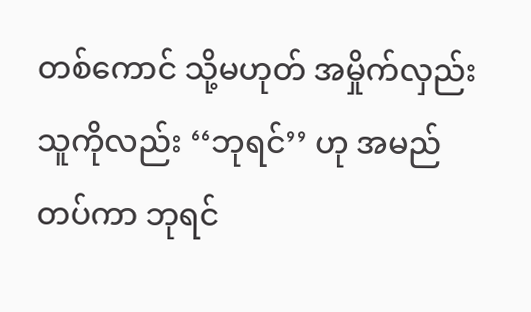တစ်ကောင် သို့မဟုတ် အမှိုက်လှည်းသူကိုလည်း ‘‘ဘုရင်’’ ဟု အမည်တပ်ကာ ဘုရင်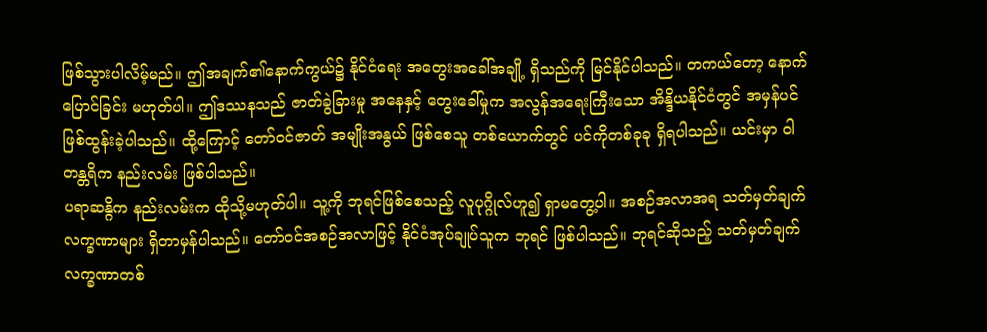ဖြစ်သွားပါလိမ့်မည်။ ဤအချက်၏နောက်ကွယ်၌ နိုင်ငံရေး အတွေးအခေါ်အချို့ ရှိသည်ကို မြင်နိုင်ပါသည်။ တကယ်တော့ နောက်ပြောင်ခြင်း မဟုတ်ပါ။ ဤဒဿနသည် ဇာတ်ခွဲခြားမှု အနေနှင့် တွေးခေါ်မှုက အလွန်အရေးကြီးသော အိန္ဒိယနိုင်ငံတွင် အမှန်ပင်ဖြစ်ထွန်းခဲ့ပါသည်။ ထို့ကြောင့် တော်ဝင်ဇာတ် အမျိုးအနွယ် ဖြစ်စေသူ တစ်ယောက်တွင် ပင်ကိုတစ်ခုခု ရှိရပါသည်။ ယင်းမှာ ဝါတန္တရိက နည်းလမ်း ဖြစ်ပါသည်။
ပရာဆန္ဂိက နည်းလမ်းက ထိုသို့မဟုတ်ပါ။ သူ့ကို ဘုရင်ဖြစ်စေသည့် လူပုဂ္ဂိုလ်ဟူ၍ ရှာမတွေ့ပါ။ အစဉ်အလာအရ သတ်မှတ်ချက် လက္ခဏာများ ရှိတာမှန်ပါသည်။ တော်ဝင်အစဉ်အလာဖြင့် နိုင်ငံအုပ်ချုပ်သူက ဘုရင် ဖြစ်ပါသည်။ ဘုရင်ဆိုသည့် သတ်မှတ်ချက် လက္ခဏာတစ်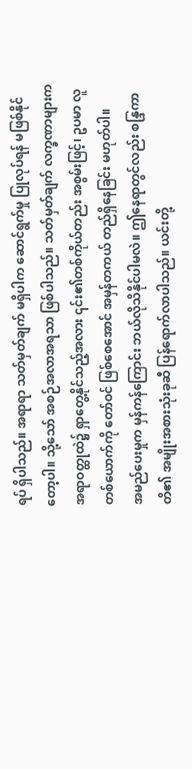ရပ် ရှိပါသည်။ အရာရာ သတ်မှတ်ချက် မရှိပါက ဆောင်ရွက်မှု ပြုလုပ်ရန် မဖြစ်နိုင်တော့ပါ။ သို့သော် အစဉ်အလာအရသာ ဖြစ်ပါသည်။ သတ်မှတ်ချက် လက္ခဏာများက အရာဝတ္ထုထဲ၌ ရှာတွေ့နိုင်သည့်အလား ၎င်း၏တစ်ကိုယ်တည်း အစွမ်းဖြင့်၊ ဥပမာ လူတစ်ယောက်ကို တော်ဝင် ဖြစ်စေအောင် အမှန်တကယ် တည်ရှိနေခြင်း မဟုတ်ပါ။
အမည်ပေးမှုက မှန်ကန်ကြောင်း ဘယ်လိုသိနိုင်ပါမလဲ။ ဤနေရာတွင်လည်း စန္ဒြကာတိ၏ အမျိုးအစားသုံးခုဆီ ပြန်ရောက်လာပါသည်။ ယင်းတို့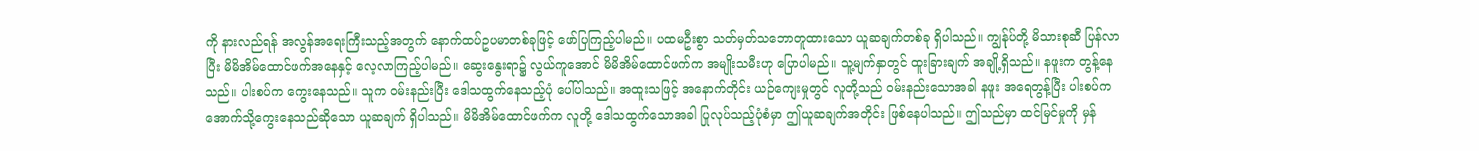ကို နားလည်ရန် အလွန်အရေးကြီးသည့်အတွက် နောက်ထပ်ဥပမာတစ်ခုဖြင့် ဖော်ပြကြည့်ပါမည်။ ပထမဦးစွာ သတ်မှတ်သဘောတူထားသော ယူဆချက်တစ်ခု ရှိပါသည်။ ကျွန်ုပ်တို့ မိသားစုဆီ ပြန်လာပြီး မိမိအိမ်ထောင်ဖက်အနေနှင့် လေ့လာကြည့်ပါမည်။ ဆွေးနွေးရာ၌ လွယ်ကူအောင် မိမိအိမ်ထောင်ဖက်က အမျိုးသမီးဟု ပြောပါမည်။ သူ့မျက်နှာတွင် ထူးခြားချက် အချို့ရှိသည်။ နဖူးက တွန့်နေသည်။ ပါးစပ်က ကွေးနေသည်။ သူက ဝမ်းနည်းပြီး ဒေါသထွက်နေသည့်ပုံ ပေါ်ပါသည်။ အထူးသဖြင့် အနောက်တိုင်း ယဉ်ကျေးမှုတွင် လူတို့သည် ဝမ်းနည်းသောအခါ နဖူး အရေတွန့်ပြီး ပါးစပ်က အောက်သို့ကွေးနေသည်ဆိုသော ယူဆချက် ရှိပါသည်။ မိမိအိမ်ထောင်ဖက်က လူတို့ ဒေါသထွက်သောအခါ ပြုလုပ်သည့်ပုံစံမှာ ဤယူဆချက်အတိုင်း ဖြစ်နေပါသည်။ ဤသည်မှာ ထင်မြင်မှုကို မှန်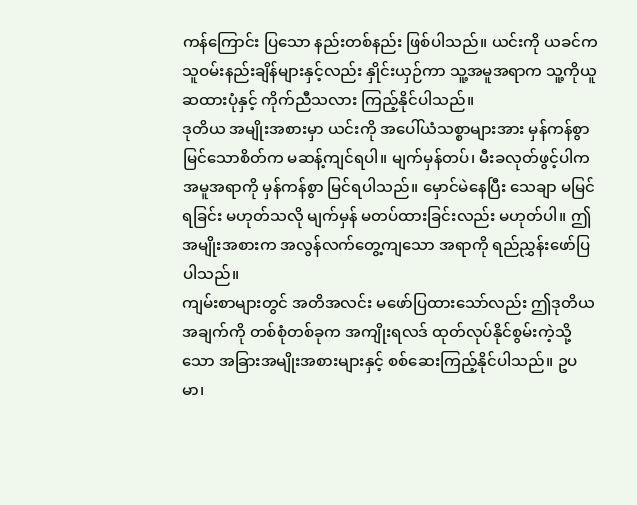ကန်ကြောင်း ပြသော နည်းတစ်နည်း ဖြစ်ပါသည်။ ယင်းကို ယခင်က သူဝမ်းနည်းချိန်များနှင့်လည်း နှိုင်းယှဉ်ကာ သူ့အမူအရာက သူ့ကိုယူဆထားပုံနှင့် ကိုက်ညီသလား ကြည့်နိုင်ပါသည်။
ဒုတိယ အမျိုးအစားမှာ ယင်းကို အပေါ်ယံသစ္စာများအား မှန်ကန်စွာ မြင်သောစိတ်က မဆန့်ကျင်ရပါ။ မျက်မှန်တပ်၊ မီးခလုတ်ဖွင့်ပါက အမူအရာကို မှန်ကန်စွာ မြင်ရပါသည်။ မှောင်မဲနေပြီး သေချာ မမြင်ရခြင်း မဟုတ်သလို မျက်မှန် မတပ်ထားခြင်းလည်း မဟုတ်ပါ။ ဤအမျိုးအစားက အလွန်လက်တွေ့ကျသော အရာကို ရည်ညွှန်းဖော်ပြပါသည်။
ကျမ်းစာများတွင် အတိအလင်း မဖော်ပြထားသော်လည်း ဤဒုတိယအချက်ကို တစ်စုံတစ်ခုက အကျိုးရလဒ် ထုတ်လုပ်နိုင်စွမ်းကဲ့သို့သော အခြားအမျိုးအစားများနှင့် စစ်ဆေးကြည့်နိုင်ပါသည်။ ဥပမာ၊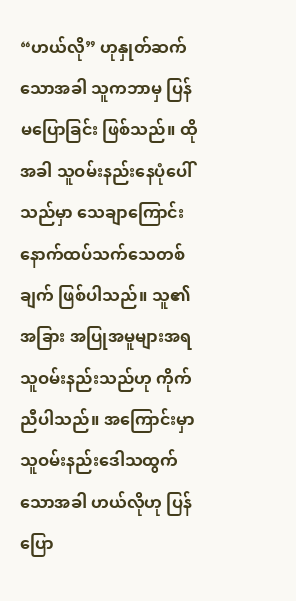“ဟယ်လို” ဟုနှုတ်ဆက်သောအခါ သူကဘာမှ ပြန်မပြောခြင်း ဖြစ်သည်။ ထိုအခါ သူဝမ်းနည်းနေပုံပေါ်သည်မှာ သေချာကြောင်း နောက်ထပ်သက်သေတစ်ချက် ဖြစ်ပါသည်။ သူ၏အခြား အပြုအမူများအရ သူဝမ်းနည်းသည်ဟု ကိုက်ညီပါသည်။ အကြောင်းမှာ သူဝမ်းနည်းဒေါသထွက်သောအခါ ဟယ်လိုဟု ပြန်ပြော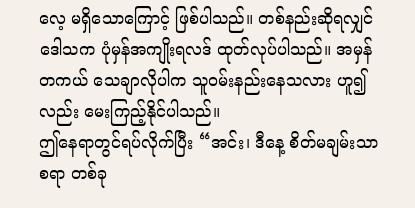လေ့ မရှိသောကြောင့် ဖြစ်ပါသည်။ တစ်နည်းဆိုရလျှင် ဒေါသက ပုံမှန်အကျိုးရလဒ် ထုတ်လုပ်ပါသည်။ အမှန်တကယ် သေချာလိုပါက သူဝမ်းနည်းနေသလား ဟူ၍လည်း မေးကြည့်နိုင်ပါသည်။
ဤနေရာတွင်ရပ်လိုက်ပြီး “အင်း၊ ဒီနေ့ စိတ်မချမ်းသာစရာ တစ်ခု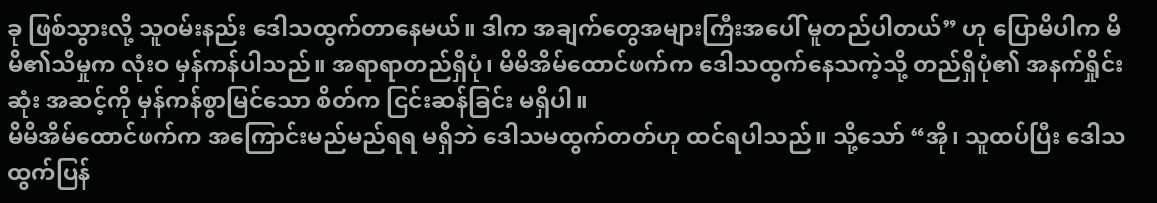ခု ဖြစ်သွားလို့ သူဝမ်းနည်း ဒေါသထွက်တာနေမယ်။ ဒါက အချက်တွေအများကြီးအပေါ် မူတည်ပါတယ်” ဟု ပြောမိပါက မိမိ၏သိမှုက လုံးဝ မှန်ကန်ပါသည်။ အရာရာတည်ရှိပုံ၊ မိမိအိမ်ထောင်ဖက်က ဒေါသထွက်နေသကဲ့သို့ တည်ရှိပုံ၏ အနက်ရှိုင်းဆုံး အဆင့်ကို မှန်ကန်စွာမြင်သော စိတ်က ငြင်းဆန်ခြင်း မရှိပါ။
မိမိအိမ်ထောင်ဖက်က အကြောင်းမည်မည်ရရ မရှိဘဲ ဒေါသမထွက်တတ်ဟု ထင်ရပါသည်။ သို့သော် “အို၊ သူထပ်ပြီး ဒေါသထွက်ပြန်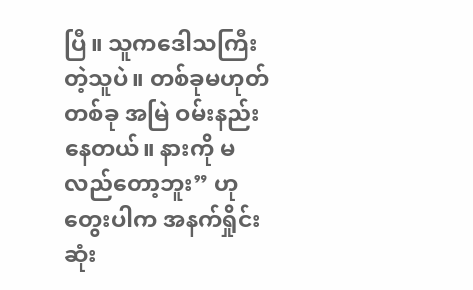ပြီ။ သူကဒေါသကြီးတဲ့သူပဲ။ တစ်ခုမဟုတ်တစ်ခု အမြဲ ဝမ်းနည်းနေတယ်။ နားကို မလည်တော့ဘူး” ဟု တွေးပါက အနက်ရှိုင်းဆုံး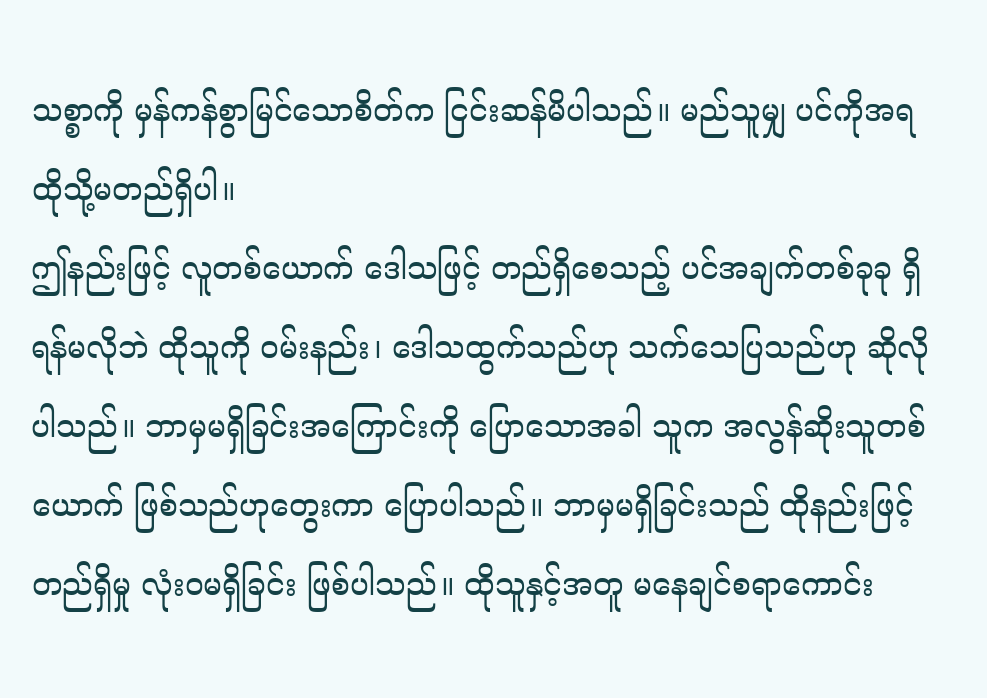သစ္စာကို မှန်ကန်စွာမြင်သောစိတ်က ငြင်းဆန်မိပါသည်။ မည်သူမျှ ပင်ကိုအရ ထိုသို့မတည်ရှိပါ။
ဤနည်းဖြင့် လူတစ်ယောက် ဒေါသဖြင့် တည်ရှိစေသည့် ပင်အချက်တစ်ခုခု ရှိရန်မလိုဘဲ ထိုသူကို ဝမ်းနည်း၊ ဒေါသထွက်သည်ဟု သက်သေပြသည်ဟု ဆိုလိုပါသည်။ ဘာမှမရှိခြင်းအကြောင်းကို ပြောသောအခါ သူက အလွန်ဆိုးသူတစ်ယောက် ဖြစ်သည်ဟုတွေးကာ ပြောပါသည်။ ဘာမှမရှိခြင်းသည် ထိုနည်းဖြင့် တည်ရှိမှု လုံးဝမရှိခြင်း ဖြစ်ပါသည်။ ထိုသူနှင့်အတူ မနေချင်စရာကောင်း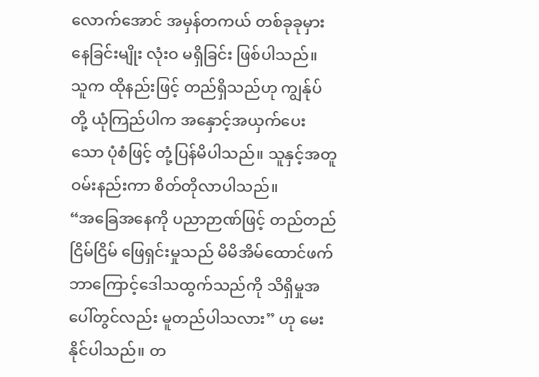လောက်အောင် အမှန်တကယ် တစ်ခုခုမှားနေခြင်းမျိုး လုံးဝ မရှိခြင်း ဖြစ်ပါသည်။ သူက ထိုနည်းဖြင့် တည်ရှိသည်ဟု ကျွန်ုပ်တို့ ယုံကြည်ပါက အနှောင့်အယှက်ပေးသော ပုံစံဖြင့် တုံ့ပြန်မိပါသည်။ သူနှင့်အတူ ဝမ်းနည်းကာ စိတ်တိုလာပါသည်။
“အခြေအနေကို ပညာဉာဏ်ဖြင့် တည်တည်ငြိမ်ငြိမ် ဖြေရှင်းမှုသည် မိမိအိမ်ထောင်ဖက် ဘာကြောင့်ဒေါသထွက်သည်ကို သိရှိမှုအပေါ်တွင်လည်း မူတည်ပါသလား” ဟု မေးနိုင်ပါသည်။ တ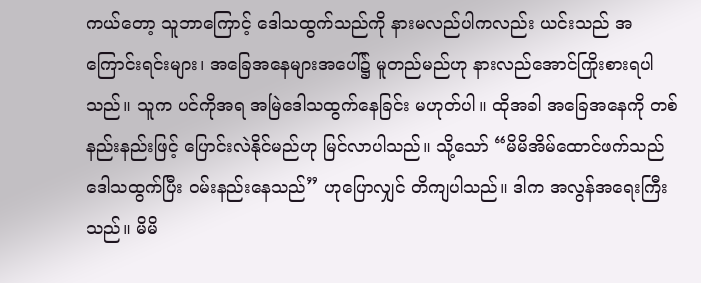ကယ်တော့ သူဘာကြောင့် ဒေါသထွက်သည်ကို နားမလည်ပါကလည်း ယင်းသည် အကြောင်းရင်းများ၊ အခြေအနေများအပေါ်၌ မူတည်မည်ဟု နားလည်အောင်ကြိုးစားရပါသည်။ သူက ပင်ကိုအရ အမြဲဒေါသထွက်နေခြင်း မဟုတ်ပါ။ ထိုအခါ အခြေအနေကို တစ်နည်းနည်းဖြင့် ပြောင်းလဲနိုင်မည်ဟု မြင်လာပါသည်။ သို့သော် “မိမိအိမ်ထောင်ဖက်သည် ဒေါသထွက်ပြီး ဝမ်းနည်းနေသည်” ဟုပြောလျှင် တိကျပါသည်။ ဒါက အလွန်အရေးကြီးသည်။ မိမိ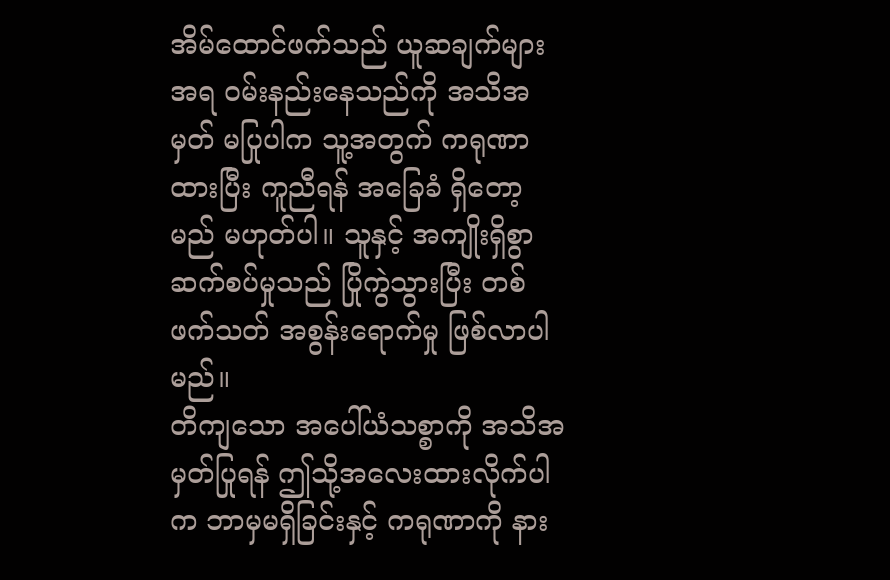အိမ်ထောင်ဖက်သည် ယူဆချက်များအရ ဝမ်းနည်းနေသည်ကို အသိအမှတ် မပြုပါက သူ့အတွက် ကရုဏာထားပြီး ကူညီရန် အခြေခံ ရှိတော့မည် မဟုတ်ပါ။ သူနှင့် အကျိုးရှိစွာ ဆက်စပ်မှုသည် ပြိုကွဲသွားပြီး တစ်ဖက်သတ် အစွန်းရောက်မှု ဖြစ်လာပါမည်။
တိကျသော အပေါ်ယံသစ္စာကို အသိအမှတ်ပြုရန် ဤသို့အလေးထားလိုက်ပါက ဘာမှမရှိခြင်းနှင့် ကရုဏာကို နား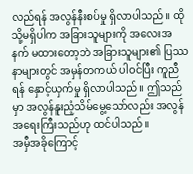လည်ရန် အလွန်နီးစပ်မှု ရှိလာပါသည်။ ထိုသို့မရှိပါက အခြားသူများကို အလေးအနက် မထားတော့ဘဲ အခြားသူများ၏ ပြဿနာများတွင် အမှန်တကယ် ပါဝင်ပြီး ကူညီရန် နှောင့်ယှက်မှု ရှိလာပါသည်။ ဤသည်မှာ အလွန်နူးညံ့သိမ်မွေ့သော်လည်း အလွန်အရေးကြီးသည်ဟု ထင်ပါသည်။
အမှီအခိုကြောင့်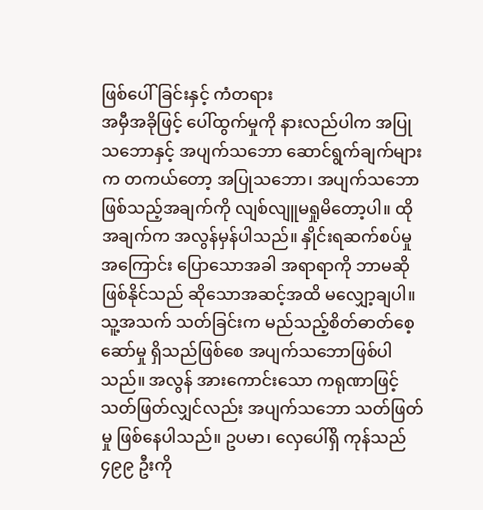ဖြစ်ပေါ်ခြင်းနှင့် ကံတရား
အမှီအခိုဖြင့် ပေါ်ထွက်မှုကို နားလည်ပါက အပြုသဘောနှင့် အပျက်သဘော ဆောင်ရွက်ချက်များက တကယ်တော့ အပြုသဘော၊ အပျက်သဘော ဖြစ်သည့်အချက်ကို လျစ်လျူမရှုမိတော့ပါ။ ထိုအချက်က အလွန်မှန်ပါသည်။ နှိုင်းရဆက်စပ်မှုအကြောင်း ပြောသောအခါ အရာရာကို ဘာမဆို ဖြစ်နိုင်သည် ဆိုသောအဆင့်အထိ မလျှော့ချပါ။ သူ့အသက် သတ်ခြင်းက မည်သည့်စိတ်ဓာတ်စေ့ဆော်မှု ရှိသည်ဖြစ်စေ အပျက်သဘောဖြစ်ပါသည်။ အလွန် အားကောင်းသော ကရုဏာဖြင့် သတ်ဖြတ်လျှင်လည်း အပျက်သဘော သတ်ဖြတ်မှု ဖြစ်နေပါသည်။ ဥပမာ၊ လှေပေါ်ရှိ ကုန်သည် ၄၉၉ ဦးကို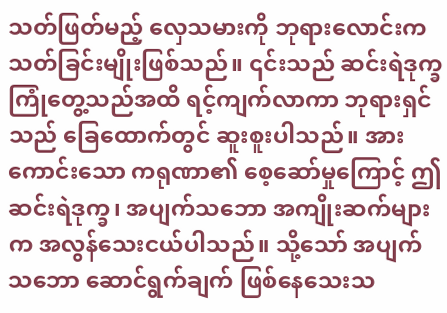သတ်ဖြတ်မည့် လှေသမားကို ဘုရားလောင်းက သတ်ခြင်းမျိုးဖြစ်သည်။ ၎င်းသည် ဆင်းရဲဒုက္ခ ကြုံတွေ့သည်အထိ ရင့်ကျက်လာကာ ဘုရားရှင်သည် ခြေထောက်တွင် ဆူးစူးပါသည်။ အားကောင်းသော ကရုဏာ၏ စေ့ဆော်မှုကြောင့် ဤဆင်းရဲဒုက္ခ၊ အပျက်သဘော အကျိုးဆက်များက အလွန်သေးငယ်ပါသည်။ သို့သော် အပျက်သဘော ဆောင်ရွက်ချက် ဖြစ်နေသေးသ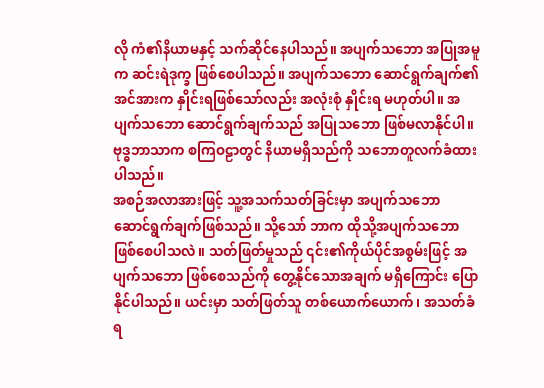လို ကံ၏နိယာမနှင့် သက်ဆိုင်နေပါသည်။ အပျက်သဘော အပြုအမူက ဆင်းရဲဒုက္ခ ဖြစ်စေပါသည်။ အပျက်သဘော ဆောင်ရွက်ချက်၏ အင်အားက နှိုင်းရဖြစ်သော်လည်း အလုံးစုံ နှိုင်းရ မဟုတ်ပါ။ အပျက်သဘော ဆောင်ရွက်ချက်သည် အပြုသဘော ဖြစ်မလာနိုင်ပါ။ ဗုဒ္ဓဘာသာက စကြဝဠာတွင် နိယာမရှိသည်ကို သဘောတူလက်ခံထားပါသည်။
အစဉ်အလာအားဖြင့် သူ့အသက်သတ်ခြင်းမှာ အပျက်သဘော ဆောင်ရွက်ချက်ဖြစ်သည်။ သို့သော် ဘာက ထိုသို့အပျက်သဘော ဖြစ်စေပါသလဲ။ သတ်ဖြတ်မှုသည် ၎င်း၏ကိုယ်ပိုင်အစွမ်းဖြင့် အပျက်သဘော ဖြစ်စေသည်ကို တွေ့နိုင်သောအချက် မရှိကြောင်း ပြောနိုင်ပါသည်။ ယင်းမှာ သတ်ဖြတ်သူ တစ်ယောက်ယောက်၊ အသတ်ခံရ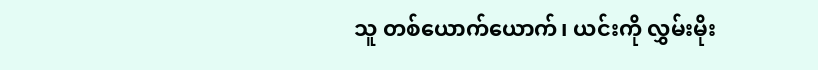သူ တစ်ယောက်ယောက်၊ ယင်းကို လွှမ်းမိုး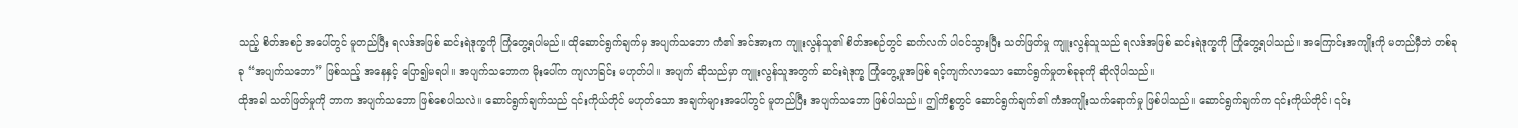သည့် စိတ်အစဉ် အပေါ်တွင် မူတည်ပြီး ရလဒ်အဖြစ် ဆင်းရဲဒုက္ခကို ကြုံတွေ့ရပါမည်။ ထိုဆောင်ရွက်ချက်မှ အပျက်သဘော ကံ၏ အင်အားက ကျူးလွန်သူ၏ စိတ်အစဉ်တွင် ဆက်လက် ပါဝင်သွားပြီး သတ်ဖြတ်မှု ကျူးလွန်သူသည် ရလဒ်အဖြစ် ဆင်းရဲဒုက္ခကို ကြုံတွေ့ရပါသည်။ အကြောင်းအကျိုးကို မတည်မှီဘဲ တစ်ခုခု “အပျက်သဘော” ဖြစ်သည့် အနေနှင့် ပြော၍မရပါ။ အပျက်သဘောက မိုးပေါ်က ကျလာခြင်း မဟုတ်ပါ။ အပျက် ဆိုသည်မှာ ကျူးလွန်သူအတွက် ဆင်းရဲဒုက္ခ ကြုံတွေ့မှုအဖြစ် ရင့်ကျက်လာသော ဆောင်ရွက်မှုတစ်ခုခုကို ဆိုလိုပါသည်။
ထိုအခါ သတ်ဖြတ်မှုကို ဘာက အပျက်သဘော ဖြစ်စေပါသလဲ။ ဆောင်ရွက်ချက်သည် ၎င်းကိုယ်တိုင် မဟုတ်သော အချက်များအပေါ်တွင် မူတည်ပြီး အပျက်သဘော ဖြစ်ပါသည်။ ဤကိစ္စတွင် ဆောင်ရွက်ချက်၏ ကံအကျိုးသက်ရောက်မှု ဖြစ်ပါသည်။ ဆောင်ရွက်ချက်က ၎င်းကိုယ်တိုင်၊ ၎င်း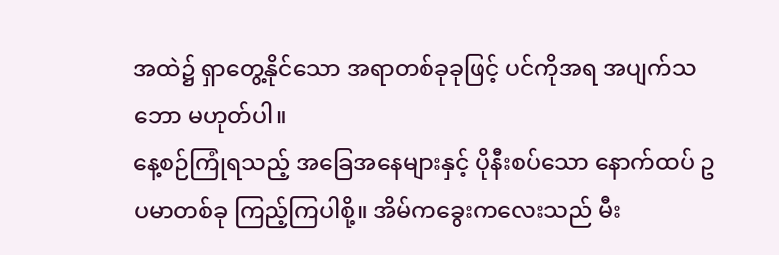အထဲ၌ ရှာတွေ့နိုင်သော အရာတစ်ခုခုဖြင့် ပင်ကိုအရ အပျက်သဘော မဟုတ်ပါ။
နေ့စဉ်ကြုံရသည့် အခြေအနေများနှင့် ပိုနီးစပ်သော နောက်ထပ် ဥပမာတစ်ခု ကြည့်ကြပါစို့။ အိမ်ကခွေးကလေးသည် မီး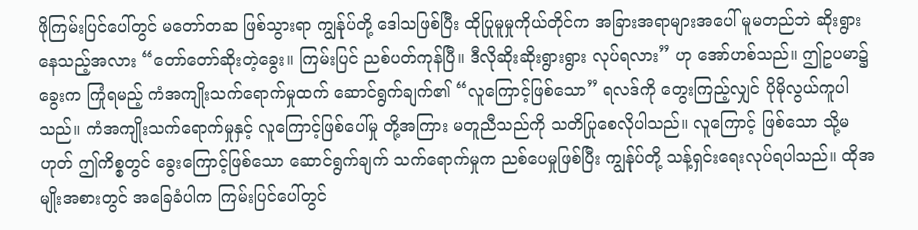ဖိုကြမ်းပြင်ပေါ်တွင် မတော်တဆ ဖြစ်သွားရာ ကျွန်ုပ်တို့ ဒေါသဖြစ်ပြီး ထိုပြုမူမှုကိုယ်တိုင်က အခြားအရာများအပေါ် မူမတည်ဘဲ ဆိုးရွားနေသည့်အလား “တော်တော်ဆိုးတဲ့ခွေး။ ကြမ်းပြင် ညစ်ပတ်ကုန်ပြီ။ ဒီလိုဆိုးဆိုးရွားရွား လုပ်ရလား” ဟု အော်ဟစ်သည်။ ဤဥပမာ၌ ခွေးက ကြုံရမည့် ကံအကျိုးသက်ရောက်မှုထက် ဆောင်ရွက်ချက်၏ “လူကြောင့်ဖြစ်သော” ရလဒ်ကို တွေးကြည့်လျှင် ပိုမိုလွယ်ကူပါသည်။ ကံအကျိုးသက်ရောက်မှုနှင့် လူကြောင့်ဖြစ်ပေါ်မှု တို့အကြား မတူညီသည်ကို သတိပြုစေလိုပါသည်။ လူကြောင့် ဖြစ်သော သို့မဟုတ် ဤကိစ္စတွင် ခွေးကြောင့်ဖြစ်သော ဆောင်ရွက်ချက် သက်ရောက်မှုက ညစ်ပေမှုဖြစ်ပြီး ကျွန်ုပ်တို့ သန့်ရှင်းရေးလုပ်ရပါသည်။ ထိုအမျိုးအစားတွင် အခြေခံပါက ကြမ်းပြင်ပေါ်တွင်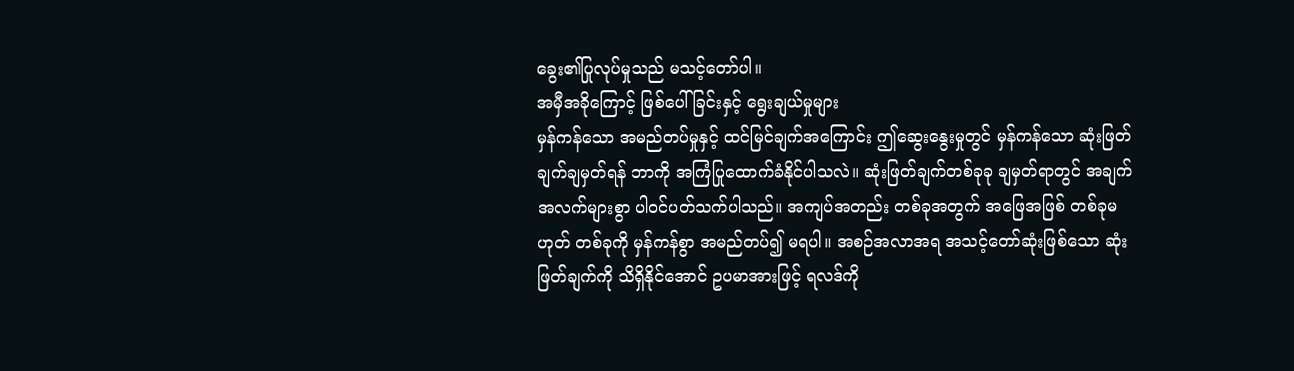ခွေး၏ပြုလုပ်မှုသည် မသင့်တော်ပါ။
အမှီအခိုကြောင့် ဖြစ်ပေါ်ခြင်းနှင့် ရွေးချယ်မှုများ
မှန်ကန်သော အမည်တပ်မှုနှင့် ထင်မြင်ချက်အကြောင်း ဤဆွေးနွေးမှုတွင် မှန်ကန်သော ဆုံးဖြတ်ချက်ချမှတ်ရန် ဘာကို အကြံပြုထောက်ခံနိုင်ပါသလဲ။ ဆုံးဖြတ်ချက်တစ်ခုခု ချမှတ်ရာတွင် အချက်အလက်များစွာ ပါဝင်ပတ်သက်ပါသည်။ အကျပ်အတည်း တစ်ခုအတွက် အဖြေအဖြစ် တစ်ခုမဟုတ် တစ်ခုကို မှန်ကန်စွာ အမည်တပ်၍ မရပါ။ အစဉ်အလာအရ အသင့်တော်ဆုံးဖြစ်သော ဆုံးဖြတ်ချက်ကို သိရှိနိုင်အောင် ဥပမာအားဖြင့် ရလဒ်ကို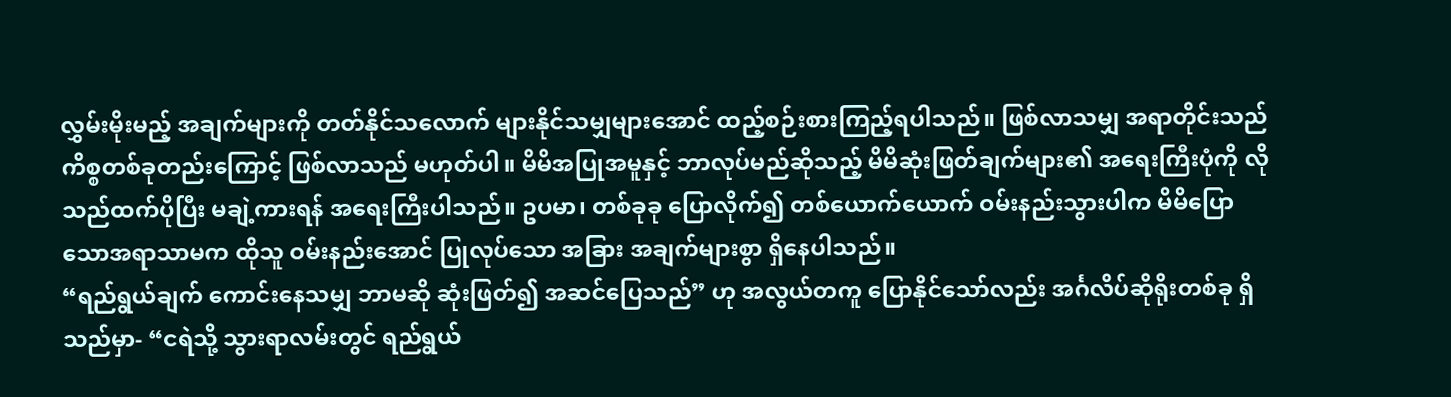လွှမ်းမိုးမည့် အချက်များကို တတ်နိုင်သလောက် များနိုင်သမျှများအောင် ထည့်စဉ်းစားကြည့်ရပါသည်။ ဖြစ်လာသမျှ အရာတိုင်းသည် ကိစ္စတစ်ခုတည်းကြောင့် ဖြစ်လာသည် မဟုတ်ပါ။ မိမိအပြုအမူနှင့် ဘာလုပ်မည်ဆိုသည့် မိမိဆုံးဖြတ်ချက်များ၏ အရေးကြီးပုံကို လိုသည်ထက်ပိုပြီး မချဲ့ကားရန် အရေးကြီးပါသည်။ ဥပမာ၊ တစ်ခုခု ပြောလိုက်၍ တစ်ယောက်ယောက် ဝမ်းနည်းသွားပါက မိမိပြောသောအရာသာမက ထိုသူ ဝမ်းနည်းအောင် ပြုလုပ်သော အခြား အချက်များစွာ ရှိနေပါသည်။
“ရည်ရွယ်ချက် ကောင်းနေသမျှ ဘာမဆို ဆုံးဖြတ်၍ အဆင်ပြေသည်” ဟု အလွယ်တကူ ပြောနိုင်သော်လည်း အင်္ဂလိပ်ဆိုရိုးတစ်ခု ရှိသည်မှာ- “ငရဲသို့ သွားရာလမ်းတွင် ရည်ရွယ်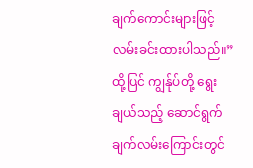ချက်ကောင်းများဖြင့် လမ်းခင်းထားပါသည်။” ထို့ပြင် ကျွန်ုပ်တို့ ရွေးချယ်သည့် ဆောင်ရွက်ချက်လမ်းကြောင်းတွင်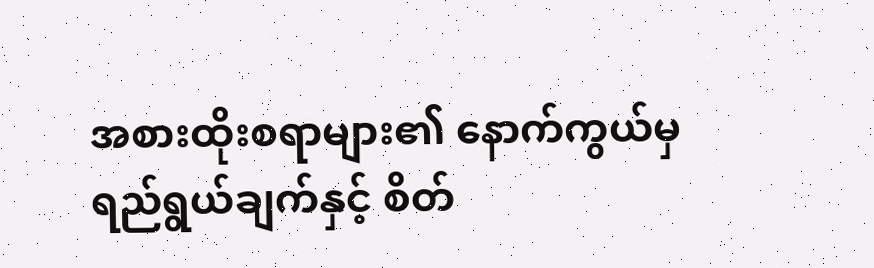အစားထိုးစရာများ၏ နောက်ကွယ်မှ ရည်ရွယ်ချက်နှင့် စိတ်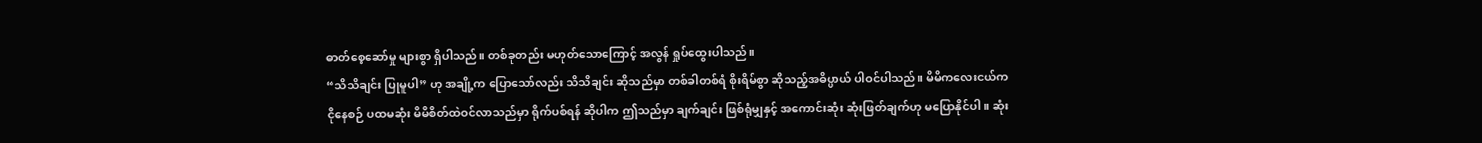ဓာတ်စေ့ဆော်မှု များစွာ ရှိပါသည်။ တစ်ခုတည်း မဟုတ်သောကြောင့် အလွန် ရှုပ်ထွေးပါသည်။
“သိသိချင်း ပြုမူပါ” ဟု အချို့က ပြောသော်လည်း သိသိချင်း ဆိုသည်မှာ တစ်ခါတစ်ရံ စိုးရိမ်စွာ ဆိုသည့်အဓိပ္ပာယ် ပါဝင်ပါသည်။ မိမိကလေးငယ်က ငိုနေစဉ် ပထမဆုံး မိမိစိတ်ထဲဝင်လာသည်မှာ ရိုက်ပစ်ရန် ဆိုပါက ဤသည်မှာ ချက်ချင်း ဖြစ်ရုံမျှနှင့် အကောင်းဆုံး ဆုံးဖြတ်ချက်ဟု မပြောနိုင်ပါ။ ဆုံး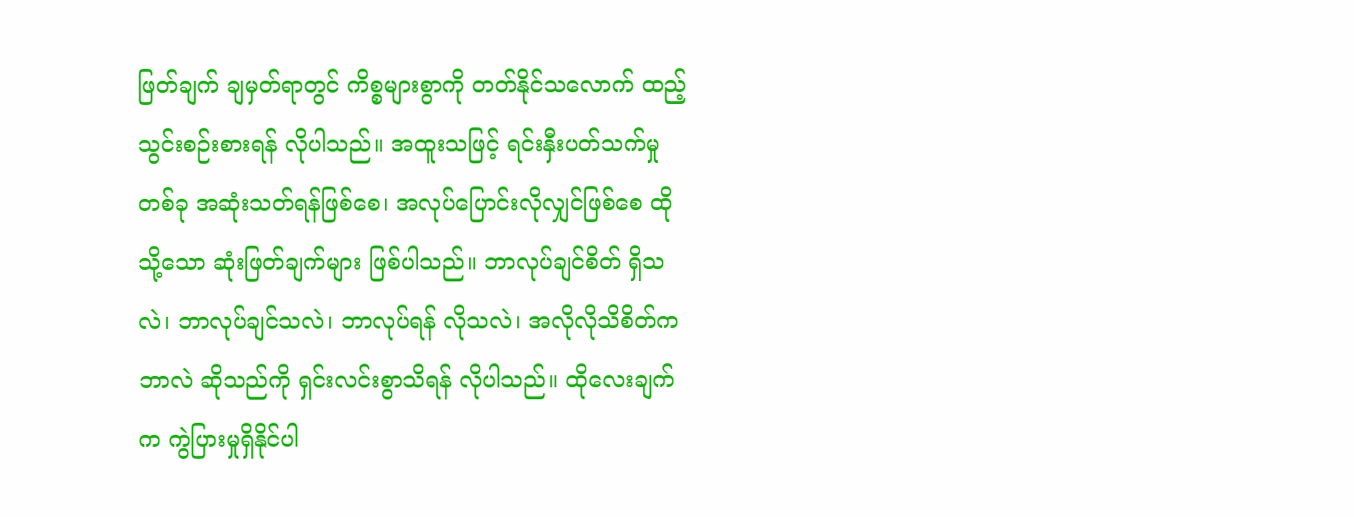ဖြတ်ချက် ချမှတ်ရာတွင် ကိစ္စများစွာကို တတ်နိုင်သလောက် ထည့်သွင်းစဉ်းစားရန် လိုပါသည်။ အထူးသဖြင့် ရင်းနှီးပတ်သက်မှုတစ်ခု အဆုံးသတ်ရန်ဖြစ်စေ၊ အလုပ်ပြောင်းလိုလျှင်ဖြစ်စေ ထိုသို့သော ဆုံးဖြတ်ချက်များ ဖြစ်ပါသည်။ ဘာလုပ်ချင်စိတ် ရှိသလဲ၊ ဘာလုပ်ချင်သလဲ၊ ဘာလုပ်ရန် လိုသလဲ၊ အလိုလိုသိစိတ်က ဘာလဲ ဆိုသည်ကို ရှင်းလင်းစွာသိရန် လိုပါသည်။ ထိုလေးချက်က ကွဲပြားမှုရှိနိုင်ပါ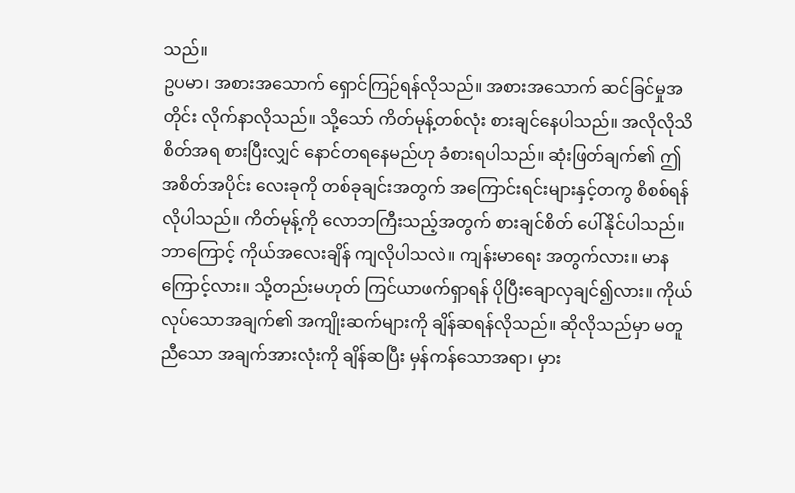သည်။
ဥပမာ၊ အစားအသောက် ရှောင်ကြဉ်ရန်လိုသည်။ အစားအသောက် ဆင်ခြင်မှုအတိုင်း လိုက်နာလိုသည်။ သို့သော် ကိတ်မုန့်တစ်လုံး စားချင်နေပါသည်။ အလိုလိုသိစိတ်အရ စားပြီးလျှင် နောင်တရနေမည်ဟု ခံစားရပါသည်။ ဆုံးဖြတ်ချက်၏ ဤအစိတ်အပိုင်း လေးခုကို တစ်ခုချင်းအတွက် အကြောင်းရင်းများနှင့်တကွ စိစစ်ရန်လိုပါသည်။ ကိတ်မုန့်ကို လောဘကြီးသည့်အတွက် စားချင်စိတ် ပေါ်နိုင်ပါသည်။ ဘာကြောင့် ကိုယ်အလေးချိန် ကျလိုပါသလဲ။ ကျန်းမာရေး အတွက်လား။ မာနကြောင့်လား။ သို့တည်းမဟုတ် ကြင်ယာဖက်ရှာရန် ပိုပြီးချောလှချင်၍လား။ ကိုယ်လုပ်သောအချက်၏ အကျိုးဆက်များကို ချိန်ဆရန်လိုသည်။ ဆိုလိုသည်မှာ မတူညီသော အချက်အားလုံးကို ချိန်ဆပြီး မှန်ကန်သောအရာ၊ မှား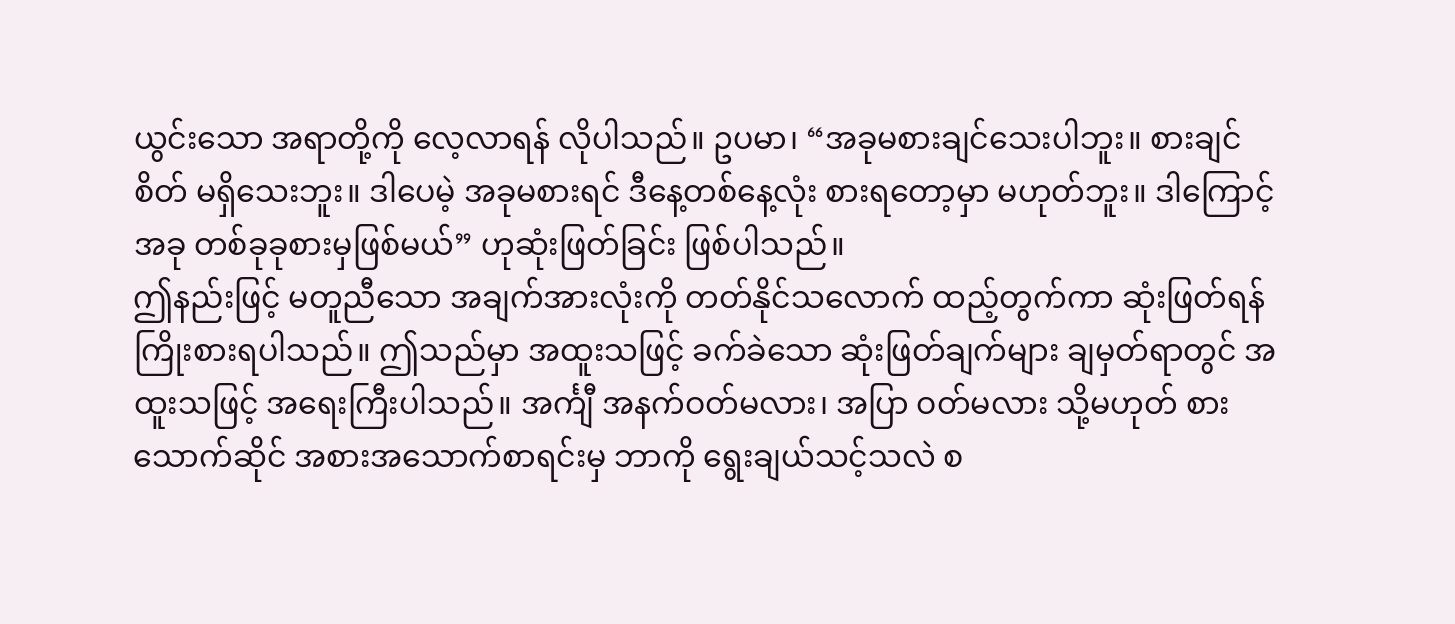ယွင်းသော အရာတို့ကို လေ့လာရန် လိုပါသည်။ ဥပမာ၊ “အခုမစားချင်သေးပါဘူး။ စားချင်စိတ် မရှိသေးဘူး။ ဒါပေမဲ့ အခုမစားရင် ဒီနေ့တစ်နေ့လုံး စားရတော့မှာ မဟုတ်ဘူး။ ဒါကြောင့် အခု တစ်ခုခုစားမှဖြစ်မယ်” ဟုဆုံးဖြတ်ခြင်း ဖြစ်ပါသည်။
ဤနည်းဖြင့် မတူညီသော အချက်အားလုံးကို တတ်နိုင်သလောက် ထည့်တွက်ကာ ဆုံးဖြတ်ရန်ကြိုးစားရပါသည်။ ဤသည်မှာ အထူးသဖြင့် ခက်ခဲသော ဆုံးဖြတ်ချက်များ ချမှတ်ရာတွင် အထူးသဖြင့် အရေးကြီးပါသည်။ အင်္ကျီ အနက်ဝတ်မလား၊ အပြာ ဝတ်မလား သို့မဟုတ် စားသောက်ဆိုင် အစားအသောက်စာရင်းမှ ဘာကို ရွေးချယ်သင့်သလဲ စ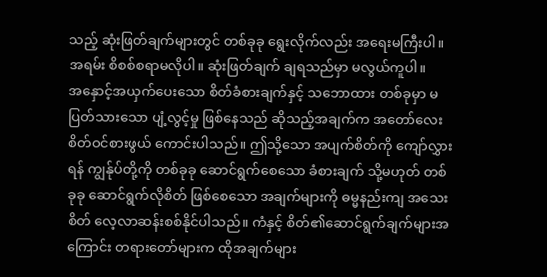သည့် ဆုံးဖြတ်ချက်များတွင် တစ်ခုခု ရွေးလိုက်လည်း အရေးမကြီးပါ။ အရမ်း စိစစ်စရာမလိုပါ။ ဆုံးဖြတ်ချက် ချရသည်မှာ မလွယ်ကူပါ။
အနှောင့်အယှက်ပေးသော စိတ်ခံစားချက်နှင့် သဘောထား တစ်ခုမှာ မပြတ်သားသော ပျံ့လွင့်မှု ဖြစ်နေသည် ဆိုသည့်အချက်က အတော်လေး စိတ်ဝင်စားဖွယ် ကောင်းပါသည်။ ဤသို့သော အပျက်စိတ်ကို ကျော်လွှားရန် ကျွန်ုပ်တို့ကို တစ်ခုခု ဆောင်ရွက်စေသော ခံစားချက် သို့မဟုတ် တစ်ခုခု ဆောင်ရွက်လိုစိတ် ဖြစ်စေသော အချက်များကို ဓမ္မနည်းကျ အသေးစိတ် လေ့လာဆန်းစစ်နိုင်ပါသည်။ ကံနှင့် စိတ်၏ဆောင်ရွက်ချက်များအကြောင်း တရားတော်များက ထိုအချက်များ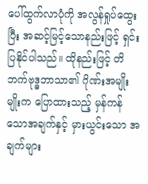ပေါ်ထွက်လာပုံကို အလွန်ရှုပ်ထွေးပြီး အဆင့်မြင့်သောနည်းဖြင့် ရှင်းပြနိုင်ပါသည်။ ထိုနည်းဖြင့် တိဘက်ဗုဒ္ဓဘာသာ၏ ဂိုဏ်းအမျိုးမျိုးက ပြောထားသည့် မှန်ကန်သောအချက်နှင့် မှားယွင်းသော အချက်များ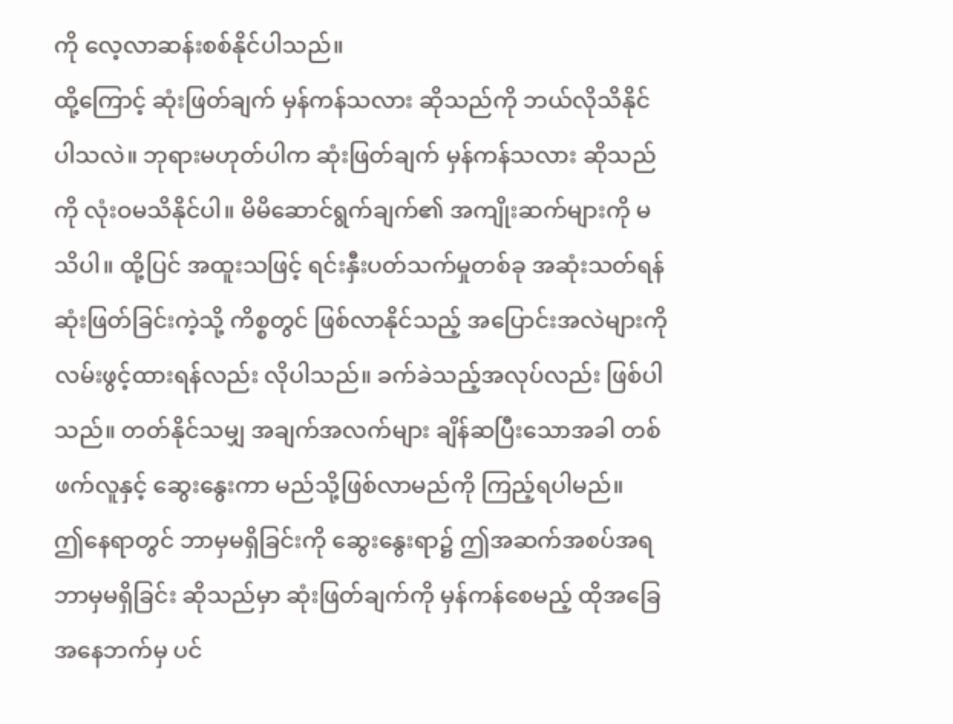ကို လေ့လာဆန်းစစ်နိုင်ပါသည်။
ထို့ကြောင့် ဆုံးဖြတ်ချက် မှန်ကန်သလား ဆိုသည်ကို ဘယ်လိုသိနိုင်ပါသလဲ။ ဘုရားမဟုတ်ပါက ဆုံးဖြတ်ချက် မှန်ကန်သလား ဆိုသည်ကို လုံးဝမသိနိုင်ပါ။ မိမိဆောင်ရွက်ချက်၏ အကျိုးဆက်များကို မသိပါ။ ထို့ပြင် အထူးသဖြင့် ရင်းနှီးပတ်သက်မှုတစ်ခု အဆုံးသတ်ရန် ဆုံးဖြတ်ခြင်းကဲ့သို့ ကိစ္စတွင် ဖြစ်လာနိုင်သည့် အပြောင်းအလဲများကို လမ်းဖွင့်ထားရန်လည်း လိုပါသည်။ ခက်ခဲသည့်အလုပ်လည်း ဖြစ်ပါသည်။ တတ်နိုင်သမျှ အချက်အလက်များ ချိန်ဆပြီးသောအခါ တစ်ဖက်လူနှင့် ဆွေးနွေးကာ မည်သို့ဖြစ်လာမည်ကို ကြည့်ရပါမည်။
ဤနေရာတွင် ဘာမှမရှိခြင်းကို ဆွေးနွေးရာ၌ ဤအဆက်အစပ်အရ ဘာမှမရှိခြင်း ဆိုသည်မှာ ဆုံးဖြတ်ချက်ကို မှန်ကန်စေမည့် ထိုအခြေအနေဘက်မှ ပင်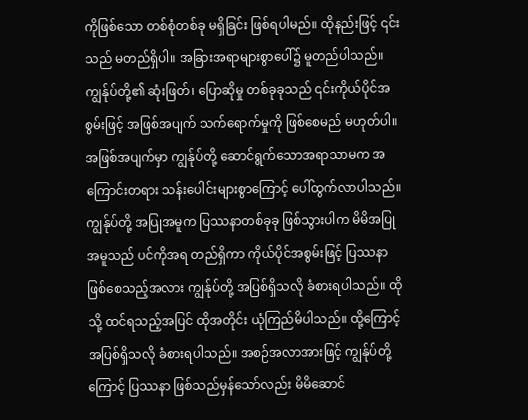ကိုဖြစ်သော တစ်စုံတစ်ခု မရှိခြင်း ဖြစ်ရပါမည်။ ထိုနည်းဖြင့် ၎င်းသည် မတည်ရှိပါ။ အခြားအရာများစွာပေါ်၌ မူတည်ပါသည်။ ကျွန်ုပ်တို့၏ ဆုံးဖြတ်၊ ပြောဆိုမှု တစ်ခုခုသည် ၎င်းကိုယ်ပိုင်အစွမ်းဖြင့် အဖြစ်အပျက် သက်ရောက်မှုကို ဖြစ်စေမည် မဟုတ်ပါ။ အဖြစ်အပျက်မှာ ကျွန်ုပ်တို့ ဆောင်ရွက်သောအရာသာမက အကြောင်းတရား သန်းပေါင်းများစွာကြောင့် ပေါ်ထွက်လာပါသည်။
ကျွန်ုပ်တို့ အပြုအမူက ပြဿနာတစ်ခုခု ဖြစ်သွားပါက မိမိအပြုအမူသည် ပင်ကိုအရ တည်ရှိကာ ကိုယ်ပိုင်အစွမ်းဖြင့် ပြဿနာဖြစ်စေသည့်အလား ကျွန်ုပ်တို့ အပြစ်ရှိသလို ခံစားရပါသည်။ ထိုသို့ ထင်ရသည့်အပြင် ထိုအတိုင်း ယုံကြည်မိပါသည်။ ထို့ကြောင့် အပြစ်ရှိသလို ခံစားရပါသည်။ အစဉ်အလာအားဖြင့် ကျွန်ုပ်တို့ကြောင့် ပြဿနာ ဖြစ်သည်မှန်သော်လည်း မိမိဆောင်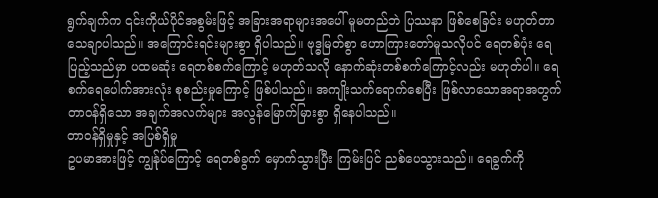ရွက်ချက်က ၎င်းကိုယ်ပိုင်အစွမ်းဖြင့် အခြားအရာများအပေါ် မူမတည်ဘဲ ပြဿနာ ဖြစ်စေခြင်း မဟုတ်တာ သေချာပါသည်။ အကြောင်းရင်းများစွာ ရှိပါသည်။ ဗုဒ္ဓမြတ်စွာ ဟောကြားတော်မူသလိုပင် ရေတစ်ပုံး ရေပြည့်သည်မှာ ပထမဆုံး ရေတစ်စက်ကြောင့် မဟုတ်သလို နောက်ဆုံးတစ်စက်ကြောင့်လည်း မဟုတ်ပါ။ ရေစက်ရေပေါက်အားလုံး စုစည်းမှုကြောင့် ဖြစ်ပါသည်။ အကျိုးသက်ရောက်စေပြီး ဖြစ်လာသောအရာအတွက် တာဝန်ရှိသော အချက်အလက်များ အလွန်မြောက်မြားစွာ ရှိနေပါသည်။
တာဝန်ရှိမှုနှင့် အပြစ်ရှိမှု
ဥပမာအားဖြင့် ကျွန်ုပ်ကြောင့် ရေတစ်ခွက် မှောက်သွားပြီး ကြမ်းပြင် ညစ်ပေသွားသည်။ ရေခွက်ကို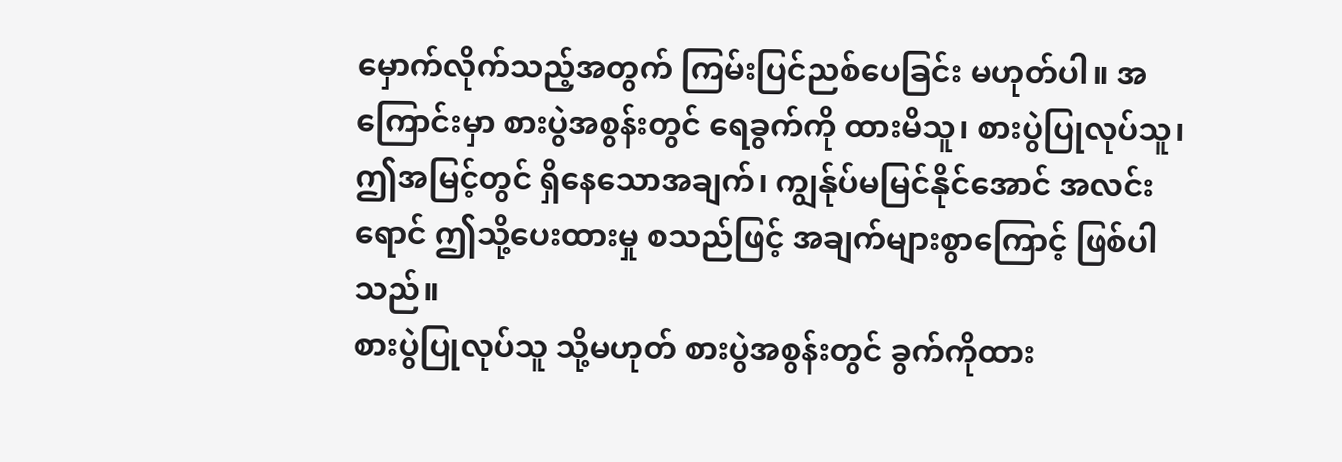မှောက်လိုက်သည့်အတွက် ကြမ်းပြင်ညစ်ပေခြင်း မဟုတ်ပါ။ အကြောင်းမှာ စားပွဲအစွန်းတွင် ရေခွက်ကို ထားမိသူ၊ စားပွဲပြုလုပ်သူ၊ ဤအမြင့်တွင် ရှိနေသောအချက်၊ ကျွန်ုပ်မမြင်နိုင်အောင် အလင်းရောင် ဤသို့ပေးထားမှု စသည်ဖြင့် အချက်များစွာကြောင့် ဖြစ်ပါသည်။
စားပွဲပြုလုပ်သူ သို့မဟုတ် စားပွဲအစွန်းတွင် ခွက်ကိုထား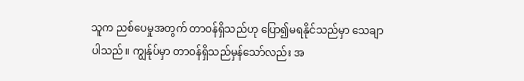သူက ညစ်ပေမှုအတွက် တာဝန်ရှိသည်ဟု ပြော၍မရနိုင်သည်မှာ သေချာပါသည်။ ကျွန်ုပ်မှာ တာဝန်ရှိသည်မှန်သော်လည်း အ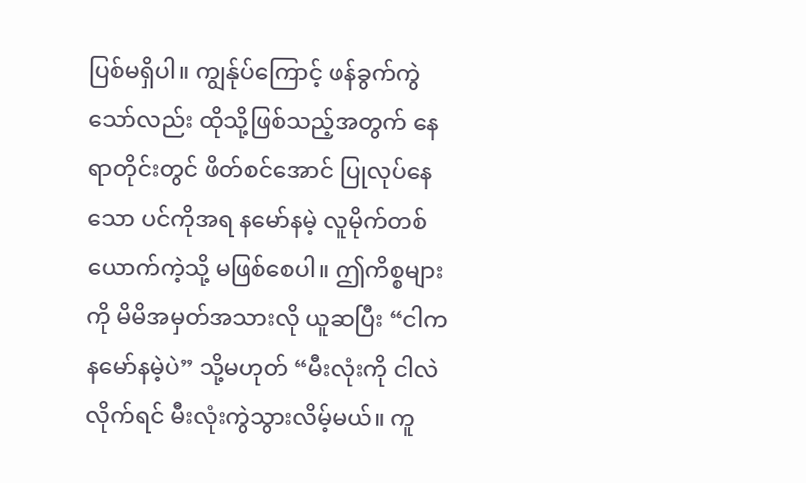ပြစ်မရှိပါ။ ကျွန်ုပ်ကြောင့် ဖန်ခွက်ကွဲသော်လည်း ထိုသို့ဖြစ်သည့်အတွက် နေရာတိုင်းတွင် ဖိတ်စင်အောင် ပြုလုပ်နေသော ပင်ကိုအရ နမော်နမဲ့ လူမိုက်တစ်ယောက်ကဲ့သို့ မဖြစ်စေပါ။ ဤကိစ္စများကို မိမိအမှတ်အသားလို ယူဆပြီး “ငါက နမော်နမဲ့ပဲ” သို့မဟုတ် “မီးလုံးကို ငါလဲလိုက်ရင် မီးလုံးကွဲသွားလိမ့်မယ်။ ကူ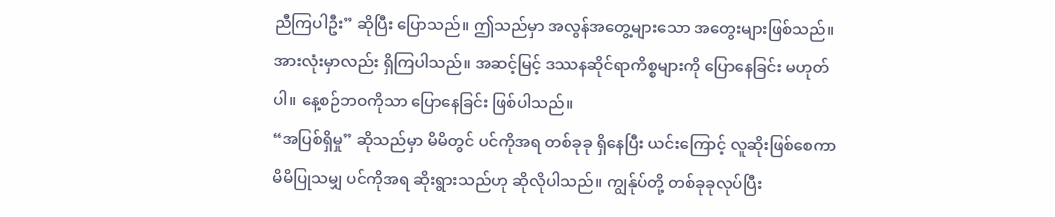ညီကြပါဦး” ဆိုပြီး ပြောသည်။ ဤသည်မှာ အလွန်အတွေ့များသော အတွေးများဖြစ်သည်။ အားလုံးမှာလည်း ရှိကြပါသည်။ အဆင့်မြင့် ဒဿနဆိုင်ရာကိစ္စများကို ပြောနေခြင်း မဟုတ်ပါ။ နေ့စဉ်ဘဝကိုသာ ပြောနေခြင်း ဖြစ်ပါသည်။
“အပြစ်ရှိမှု” ဆိုသည်မှာ မိမိတွင် ပင်ကိုအရ တစ်ခုခု ရှိနေပြီး ယင်းကြောင့် လူဆိုးဖြစ်စေကာ မိမိပြုသမျှ ပင်ကိုအရ ဆိုးရွားသည်ဟု ဆိုလိုပါသည်။ ကျွန်ုပ်တို့ တစ်ခုခုလုပ်ပြီး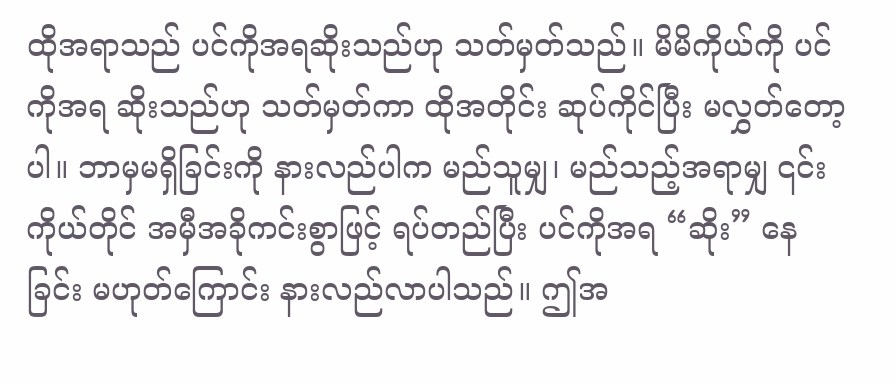ထိုအရာသည် ပင်ကိုအရဆိုးသည်ဟု သတ်မှတ်သည်။ မိမိကိုယ်ကို ပင်ကိုအရ ဆိုးသည်ဟု သတ်မှတ်ကာ ထိုအတိုင်း ဆုပ်ကိုင်ပြီး မလွှတ်တော့ပါ။ ဘာမှမရှိခြင်းကို နားလည်ပါက မည်သူမျှ၊ မည်သည့်အရာမျှ ၎င်းကိုယ်တိုင် အမှီအခိုကင်းစွာဖြင့် ရပ်တည်ပြီး ပင်ကိုအရ “ဆိုး” နေခြင်း မဟုတ်ကြောင်း နားလည်လာပါသည်။ ဤအ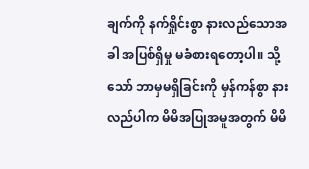ချက်ကို နက်ရှိုင်းစွာ နားလည်သောအခါ အပြစ်ရှိမှု မခံစားရတော့ပါ။ သို့သော် ဘာမှမရှိခြင်းကို မှန်ကန်စွာ နားလည်ပါက မိမိအပြုအမူအတွက် မိမိ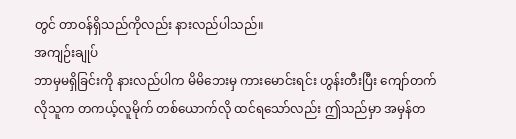တွင် တာဝန်ရှိသည်ကိုလည်း နားလည်ပါသည်။
အကျဉ်းချုပ်
ဘာမှမရှိခြင်းကို နားလည်ပါက မိမိဘေးမှ ကားမောင်းရင်း ဟွန်းတီးပြီး ကျော်တက်လိုသူက တကယ့်လူမိုက် တစ်ယောက်လို ထင်ရသော်လည်း ဤသည်မှာ အမှန်တ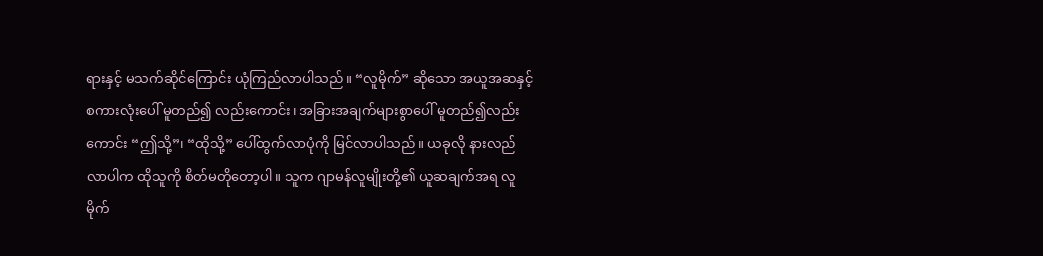ရားနှင့် မသက်ဆိုင်ကြောင်း ယုံကြည်လာပါသည်။ “လူမိုက်” ဆိုသော အယူအဆနှင့် စကားလုံးပေါ် မူတည်၍ လည်းကောင်း၊ အခြားအချက်များစွာပေါ် မူတည်၍လည်းကောင်း “ဤသို့”၊ “ထိုသို့” ပေါ်ထွက်လာပုံကို မြင်လာပါသည်။ ယခုလို နားလည်လာပါက ထိုသူကို စိတ်မတိုတော့ပါ။ သူက ဂျာမန်လူမျိုးတို့၏ ယူဆချက်အရ လူမိုက်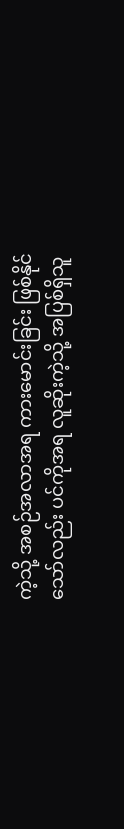ကဲ့သို့ အစဉ်အလာအရ ကားမောင်းခြင်း ဖြစ်နိုင်သော်လည်း ပင်ကိုအရ လူဆိုးကဲ့သို့ အပြစ်ရှိသူ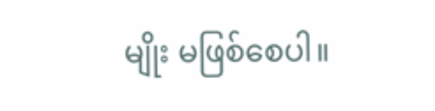မျိုး မဖြစ်စေပါ။